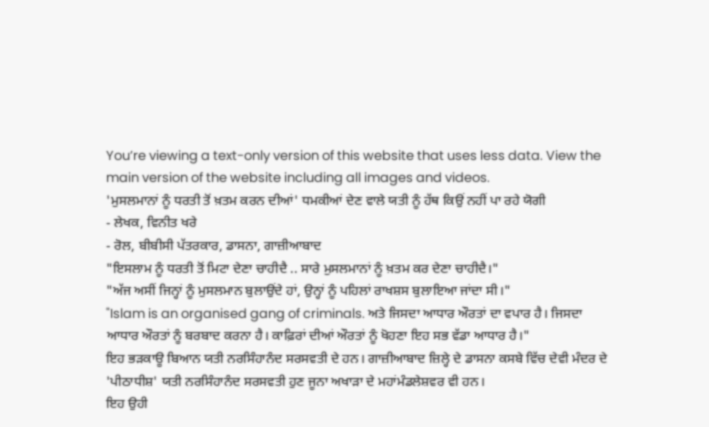You’re viewing a text-only version of this website that uses less data. View the main version of the website including all images and videos.
'ਮੁਸਲਮਾਨਾਂ ਨੂੰ ਧਰਤੀ ਤੋਂ ਖ਼ਤਮ ਕਰਨ ਦੀਆਂ' ਧਮਕੀਆਂ ਦੇਣ ਵਾਲੇ ਯਤੀ ਨੂੰ ਹੱਥ ਕਿਉਂ ਨਹੀਂ ਪਾ ਰਹੇ ਯੋਗੀ
- ਲੇਖਕ, ਵਿਨੀਤ ਖਰੇ
- ਰੋਲ, ਬੀਬੀਸੀ ਪੱਤਰਕਾਰ, ਡਾਸਨਾ, ਗਾਜ਼ੀਆਬਾਦ
"ਇਸਲਾਮ ਨੂੰ ਧਰਤੀ ਤੋਂ ਮਿਟਾ ਦੇਣਾ ਚਾਹੀਦੈ .. ਸਾਰੇ ਮੁਸਲਮਾਨਾਂ ਨੂੰ ਖ਼ਤਮ ਕਰ ਦੇਣਾ ਚਾਹੀਦੈ।"
"ਅੱਜ ਅਸੀਂ ਜਿਨ੍ਹਾਂ ਨੂੰ ਮੁਸਲਮਾਨ ਬੁਲਾਉਂਦੇ ਹਾਂ, ਉਨ੍ਹਾਂ ਨੂੰ ਪਹਿਲਾਂ ਰਾਖਸ਼ਸ ਬੁਲਾਇਆ ਜਾਂਦਾ ਸੀ।"
"Islam is an organised gang of criminals. ਅਤੇ ਜਿਸਦਾ ਆਧਾਰ ਔਰਤਾਂ ਦਾ ਵਪਾਰ ਹੈ। ਜਿਸਦਾ ਆਧਾਰ ਔਰਤਾਂ ਨੂੰ ਬਰਬਾਦ ਕਰਨਾ ਹੈ। ਕਾਫ਼ਿਰਾਂ ਦੀਆਂ ਔਰਤਾਂ ਨੂੰ ਖੋਹਣਾ ਇਹ ਸਭ ਵੱਡਾ ਆਧਾਰ ਹੈ।"
ਇਹ ਭੜਕਾਊ ਬਿਆਨ ਯਤੀ ਨਰਸਿੰਹਾਨੰਦ ਸਰਸਵਤੀ ਦੇ ਹਨ। ਗਾਜ਼ੀਆਬਾਦ ਜ਼ਿਲ੍ਹੇ ਦੇ ਡਾਸਨਾ ਕਸਬੇ ਵਿੱਚ ਦੇਵੀ ਮੰਦਰ ਦੇ 'ਪੀਠਾਧੀਸ਼' ਯਤੀ ਨਰਸਿੰਹਾਨੰਦ ਸਰਸਵਤੀ ਹੁਣ ਜੂਨਾ ਅਖਾੜਾ ਦੇ ਮਹਾਂਮੰਡਲੇਸ਼ਵਰ ਵੀ ਹਨ।
ਇਹ ਉਹੀ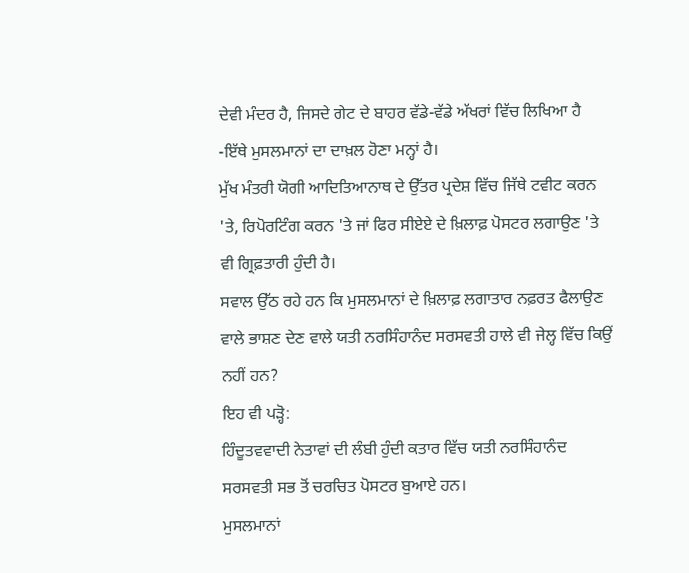ਦੇਵੀ ਮੰਦਰ ਹੈ, ਜਿਸਦੇ ਗੇਟ ਦੇ ਬਾਹਰ ਵੱਡੇ-ਵੱਡੇ ਅੱਖਰਾਂ ਵਿੱਚ ਲਿਖਿਆ ਹੈ -ਇੱਥੇ ਮੁਸਲਮਾਨਾਂ ਦਾ ਦਾਖ਼ਲ ਹੋਣਾ ਮਨ੍ਹਾਂ ਹੈ।
ਮੁੱਖ ਮੰਤਰੀ ਯੋਗੀ ਆਦਿਤਿਆਨਾਥ ਦੇ ਉੱਤਰ ਪ੍ਰਦੇਸ਼ ਵਿੱਚ ਜਿੱਥੇ ਟਵੀਟ ਕਰਨ 'ਤੇ, ਰਿਪੋਰਟਿੰਗ ਕਰਨ 'ਤੇ ਜਾਂ ਫਿਰ ਸੀਏਏ ਦੇ ਖ਼ਿਲਾਫ਼ ਪੋਸਟਰ ਲਗਾਉਣ 'ਤੇ ਵੀ ਗ੍ਰਿਫ਼ਤਾਰੀ ਹੁੰਦੀ ਹੈ।
ਸਵਾਲ ਉੱਠ ਰਹੇ ਹਨ ਕਿ ਮੁਸਲਮਾਨਾਂ ਦੇ ਖ਼ਿਲਾਫ਼ ਲਗਾਤਾਰ ਨਫ਼ਰਤ ਫੈਲਾਉਣ ਵਾਲੇ ਭਾਸ਼ਣ ਦੇਣ ਵਾਲੇ ਯਤੀ ਨਰਸਿੰਹਾਨੰਦ ਸਰਸਵਤੀ ਹਾਲੇ ਵੀ ਜੇਲ੍ਹ ਵਿੱਚ ਕਿਉਂ ਨਹੀਂ ਹਨ?
ਇਹ ਵੀ ਪੜ੍ਹੋ:
ਹਿੰਦੂਤਵਵਾਦੀ ਨੇਤਾਵਾਂ ਦੀ ਲੰਬੀ ਹੁੰਦੀ ਕਤਾਰ ਵਿੱਚ ਯਤੀ ਨਰਸਿੰਹਾਨੰਦ ਸਰਸਵਤੀ ਸਭ ਤੋਂ ਚਰਚਿਤ ਪੋਸਟਰ ਬੁਆਏ ਹਨ।
ਮੁਸਲਮਾਨਾਂ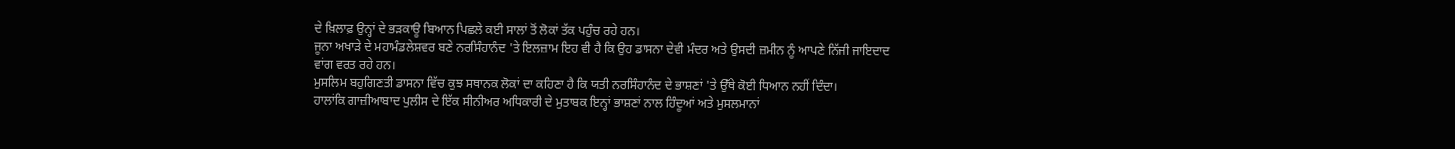ਦੇ ਖ਼ਿਲਾਫ਼ ਉਨ੍ਹਾਂ ਦੇ ਭੜਕਾਊ ਬਿਆਨ ਪਿਛਲੇ ਕਈ ਸਾਲਾਂ ਤੋਂ ਲੋਕਾਂ ਤੱਕ ਪਹੁੰਚ ਰਹੇ ਹਨ।
ਜੂਨਾ ਅਖਾੜੇ ਦੇ ਮਹਾਮੰਡਲੇਸ਼ਵਰ ਬਣੇ ਨਰਸਿੰਹਾਨੰਦ 'ਤੇ ਇਲਜ਼ਾਮ ਇਹ ਵੀ ਹੈ ਕਿ ਉਹ ਡਾਸਨਾ ਦੇਵੀ ਮੰਦਰ ਅਤੇ ਉਸਦੀ ਜ਼ਮੀਨ ਨੂੰ ਆਪਣੇ ਨਿੱਜੀ ਜਾਇਦਾਦ ਵਾਂਗ ਵਰਤ ਰਹੇ ਹਨ।
ਮੁਸਲਿਮ ਬਹੁਗਿਣਤੀ ਡਾਸਨਾ ਵਿੱਚ ਕੁਝ ਸਥਾਨਕ ਲੋਕਾਂ ਦਾ ਕਹਿਣਾ ਹੈ ਕਿ ਯਤੀ ਨਰਸਿੰਹਾਨੰਦ ਦੇ ਭਾਸ਼ਣਾਂ 'ਤੇ ਉੱਥੇ ਕੋਈ ਧਿਆਨ ਨਹੀਂ ਦਿੰਦਾ।
ਹਾਲਾਂਕਿ ਗਾਜ਼ੀਆਬਾਦ ਪੁਲੀਸ ਦੇ ਇੱਕ ਸੀਨੀਅਰ ਅਧਿਕਾਰੀ ਦੇ ਮੁਤਾਬਕ ਇਨ੍ਹਾਂ ਭਾਸ਼ਣਾਂ ਨਾਲ ਹਿੰਦੂਆਂ ਅਤੇ ਮੁਸਲਮਾਨਾਂ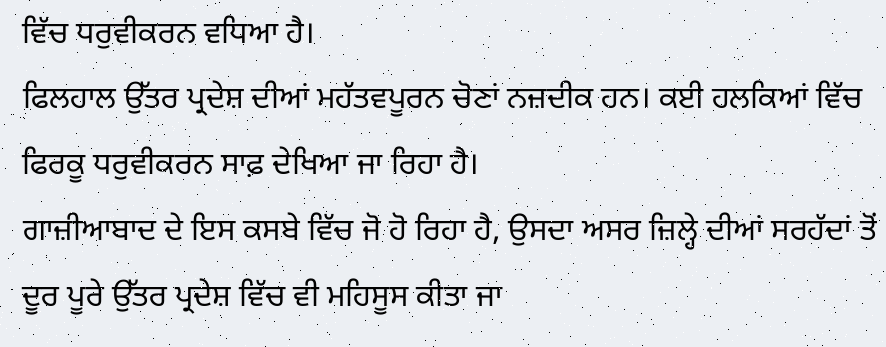ਵਿੱਚ ਧਰੁਵੀਕਰਨ ਵਧਿਆ ਹੈ।
ਫਿਲਹਾਲ ਉੱਤਰ ਪ੍ਰਦੇਸ਼ ਦੀਆਂ ਮਹੱਤਵਪੂਰਨ ਚੋਣਾਂ ਨਜ਼ਦੀਕ ਹਨ। ਕਈ ਹਲਕਿਆਂ ਵਿੱਚ ਫਿਰਕੂ ਧਰੁਵੀਕਰਨ ਸਾਫ਼ ਦੇਖਿਆ ਜਾ ਰਿਹਾ ਹੈ।
ਗਾਜ਼ੀਆਬਾਦ ਦੇ ਇਸ ਕਸਬੇ ਵਿੱਚ ਜੋ ਹੋ ਰਿਹਾ ਹੈ, ਉਸਦਾ ਅਸਰ ਜ਼ਿਲ੍ਹੇ ਦੀਆਂ ਸਰਹੱਦਾਂ ਤੋਂ ਦੂਰ ਪੂਰੇ ਉੱਤਰ ਪ੍ਰਦੇਸ਼ ਵਿੱਚ ਵੀ ਮਹਿਸੂਸ ਕੀਤਾ ਜਾ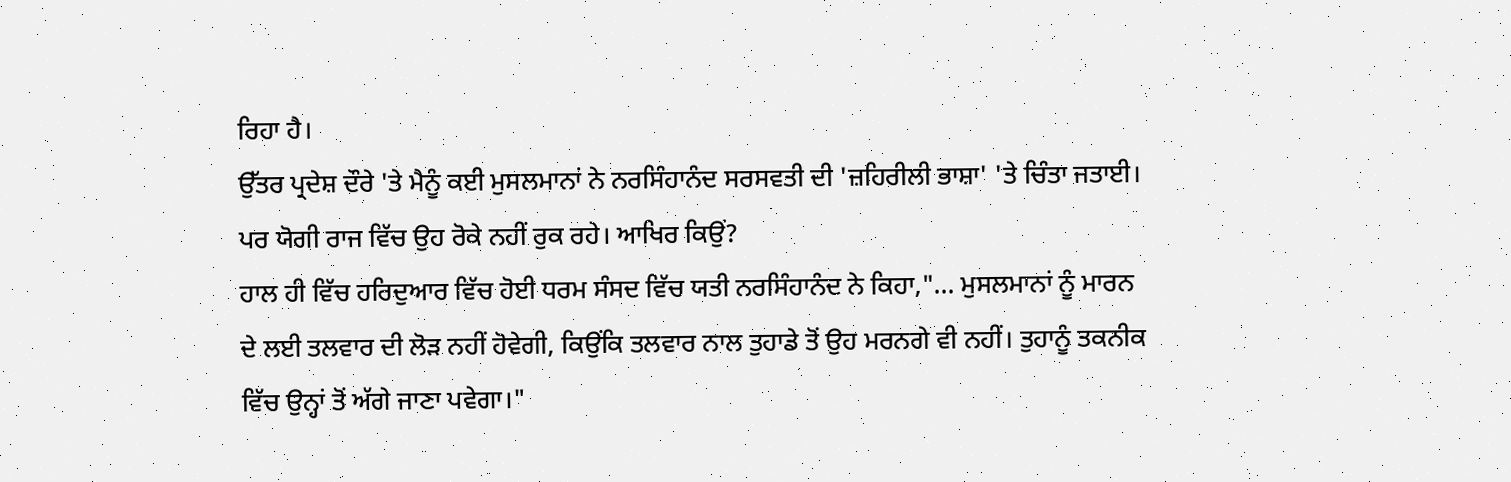ਰਿਹਾ ਹੈ।
ਉੱਤਰ ਪ੍ਰਦੇਸ਼ ਦੌਰੇ 'ਤੇ ਮੈਨੂੰ ਕਈ ਮੁਸਲਮਾਨਾਂ ਨੇ ਨਰਸਿੰਹਾਨੰਦ ਸਰਸਵਤੀ ਦੀ 'ਜ਼ਹਿਰੀਲੀ ਭਾਸ਼ਾ' 'ਤੇ ਚਿੰਤਾ ਜਤਾਈ। ਪਰ ਯੋਗੀ ਰਾਜ ਵਿੱਚ ਉਹ ਰੋਕੇ ਨਹੀਂ ਰੁਕ ਰਹੇ। ਆਖਿਰ ਕਿਉਂ?
ਹਾਲ ਹੀ ਵਿੱਚ ਹਰਿਦੁਆਰ ਵਿੱਚ ਹੋਈ ਧਰਮ ਸੰਸਦ ਵਿੱਚ ਯਤੀ ਨਰਸਿੰਹਾਨੰਦ ਨੇ ਕਿਹਾ,"... ਮੁਸਲਮਾਨਾਂ ਨੂੰ ਮਾਰਨ ਦੇ ਲਈ ਤਲਵਾਰ ਦੀ ਲੋੜ ਨਹੀਂ ਹੋਵੇਗੀ, ਕਿਉਂਕਿ ਤਲਵਾਰ ਨਾਲ ਤੁਹਾਡੇ ਤੋਂ ਉਹ ਮਰਨਗੇ ਵੀ ਨਹੀਂ। ਤੁਹਾਨੂੰ ਤਕਨੀਕ ਵਿੱਚ ਉਨ੍ਹਾਂ ਤੋਂ ਅੱਗੇ ਜਾਣਾ ਪਵੇਗਾ।"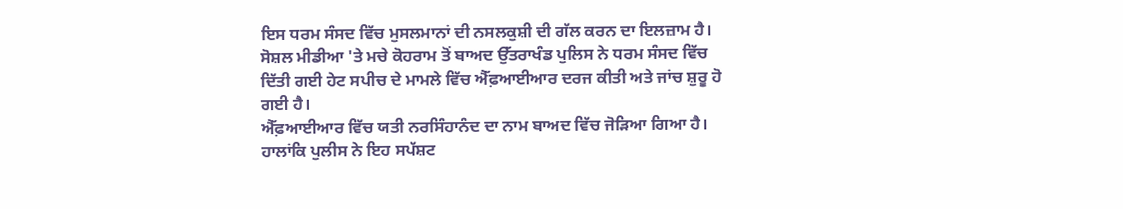ਇਸ ਧਰਮ ਸੰਸਦ ਵਿੱਚ ਮੁਸਲਮਾਨਾਂ ਦੀ ਨਸਲਕੁਸ਼ੀ ਦੀ ਗੱਲ ਕਰਨ ਦਾ ਇਲਜ਼ਾਮ ਹੈ।
ਸੋਸ਼ਲ ਮੀਡੀਆ 'ਤੇ ਮਚੇ ਕੋਹਰਾਮ ਤੋਂ ਬਾਅਦ ਉੱਤਰਾਖੰਡ ਪੁਲਿਸ ਨੇ ਧਰਮ ਸੰਸਦ ਵਿੱਚ ਦਿੱਤੀ ਗਈ ਹੇਟ ਸਪੀਚ ਦੇ ਮਾਮਲੇ ਵਿੱਚ ਐੱਫ਼ਆਈਆਰ ਦਰਜ ਕੀਤੀ ਅਤੇ ਜਾਂਚ ਸ਼ੁਰੂ ਹੋ ਗਈ ਹੈ।
ਐੱਫ਼ਆਈਆਰ ਵਿੱਚ ਯਤੀ ਨਰਸਿੰਹਾਨੰਦ ਦਾ ਨਾਮ ਬਾਅਦ ਵਿੱਚ ਜੋੜਿਆ ਗਿਆ ਹੈ। ਹਾਲਾਂਕਿ ਪੁਲੀਸ ਨੇ ਇਹ ਸਪੱਸ਼ਟ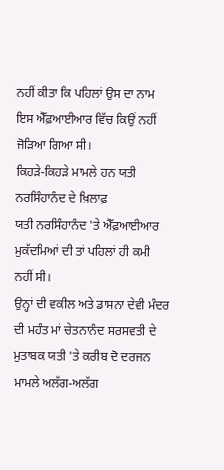ਨਹੀਂ ਕੀਤਾ ਕਿ ਪਹਿਲਾਂ ਉਸ ਦਾ ਨਾਮ ਇਸ ਐੱਫ਼ਆਈਆਰ ਵਿੱਚ ਕਿਉਂ ਨਹੀਂ ਜੋੜਿਆ ਗਿਆ ਸੀ।
ਕਿਹੜੇ-ਕਿਹੜੇ ਮਾਮਲੇ ਹਨ ਯਤੀ ਨਰਸਿੰਹਾਨੰਦ ਦੇ ਖ਼ਿਲਾਫ਼
ਯਤੀ ਨਰਸਿੰਹਾਨੰਦ 'ਤੇ ਐੱਫ਼ਆਈਆਰ ਮੁਕੱਦਮਿਆਂ ਦੀ ਤਾਂ ਪਹਿਲਾਂ ਹੀ ਕਮੀ ਨਹੀਂ ਸੀ।
ਉਨ੍ਹਾਂ ਦੀ ਵਕੀਲ ਅਤੇ ਡਾਸਨਾ ਦੇਵੀ ਮੰਦਰ ਦੀ ਮਹੰਤ ਮਾਂ ਚੇਤਨਾਨੰਦ ਸਰਸਵਤੀ ਦੇ ਮੁਤਾਬਕ ਯਤੀ 'ਤੇ ਕਰੀਬ ਦੋ ਦਰਜਨ ਮਾਮਲੇ ਅਲੱਗ-ਅਲੱਗ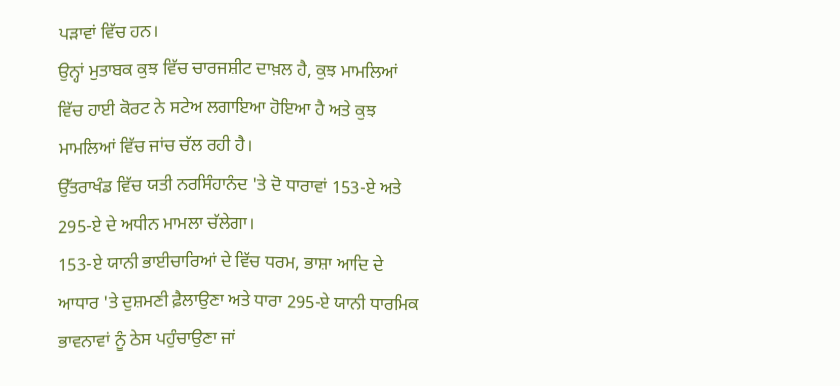ਪੜਾਵਾਂ ਵਿੱਚ ਹਨ।
ਉਨ੍ਹਾਂ ਮੁਤਾਬਕ ਕੁਝ ਵਿੱਚ ਚਾਰਜਸ਼ੀਟ ਦਾਖ਼ਲ ਹੈ, ਕੁਝ ਮਾਮਲਿਆਂ ਵਿੱਚ ਹਾਈ ਕੋਰਟ ਨੇ ਸਟੇਅ ਲਗਾਇਆ ਹੋਇਆ ਹੈ ਅਤੇ ਕੁਝ ਮਾਮਲਿਆਂ ਵਿੱਚ ਜਾਂਚ ਚੱਲ ਰਹੀ ਹੈ।
ਉੱਤਰਾਖੰਡ ਵਿੱਚ ਯਤੀ ਨਰਸਿੰਹਾਨੰਦ 'ਤੇ ਦੋ ਧਾਰਾਵਾਂ 153-ਏ ਅਤੇ 295-ਏ ਦੇ ਅਧੀਨ ਮਾਮਲਾ ਚੱਲੇਗਾ।
153-ਏ ਯਾਨੀ ਭਾਈਚਾਰਿਆਂ ਦੇ ਵਿੱਚ ਧਰਮ, ਭਾਸ਼ਾ ਆਦਿ ਦੇ ਆਧਾਰ 'ਤੇ ਦੁਸ਼ਮਣੀ ਫ਼ੈਲਾਉਣਾ ਅਤੇ ਧਾਰਾ 295-ਏ ਯਾਨੀ ਧਾਰਮਿਕ ਭਾਵਨਾਵਾਂ ਨੂੰ ਠੇਸ ਪਹੁੰਚਾਉਣਾ ਜਾਂ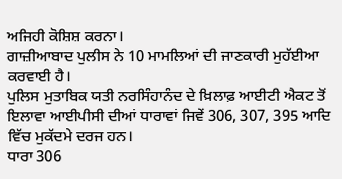ਅਜਿਹੀ ਕੋਸ਼ਿਸ਼ ਕਰਨਾ।
ਗਾਜ਼ੀਆਬਾਦ ਪੁਲੀਸ ਨੇ 10 ਮਾਮਲਿਆਂ ਦੀ ਜਾਣਕਾਰੀ ਮੁਹੱਈਆ ਕਰਵਾਈ ਹੈ।
ਪੁਲਿਸ ਮੁਤਾਬਿਕ ਯਤੀ ਨਰਸਿੰਹਾਨੰਦ ਦੇ ਖ਼ਿਲਾਫ਼ ਆਈਟੀ ਐਕਟ ਤੋਂ ਇਲਾਵਾ ਆਈਪੀਸੀ ਦੀਆਂ ਧਾਰਾਵਾਂ ਜਿਵੇਂ 306, 307, 395 ਆਦਿ ਵਿੱਚ ਮੁਕੱਦਮੇ ਦਰਜ ਹਨ।
ਧਾਰਾ 306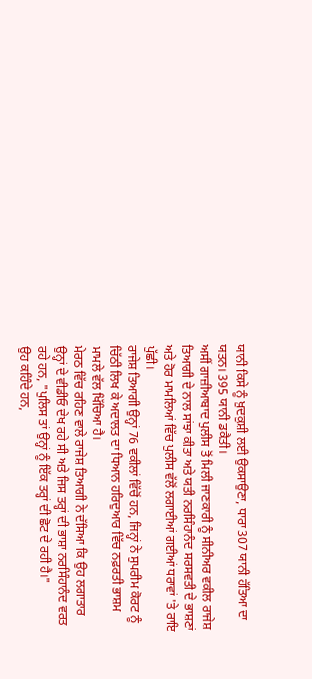ਯਾਨੀ ਕਿਸੇ ਨੂੰ ਖ਼ੁਦਕੁਸ਼ੀ ਲਈ ਉਕਸਾਉਣਾ, ਧਾਰਾ 307 ਯਾਨੀ ਹੱਤਿਆ ਦਾ ਯਤਨ। 395 ਯਾਨੀ ਡਕੈਤੀ।
ਅਸੀਂ ਗਾਜ਼ੀਆਬਾਦ ਪੁਲੀਸ ਤੋਂ ਮਿਲੀ ਜਾਣਕਾਰੀ ਨੂੰ ਸੀਨੀਅਰ ਵਕੀਲ ਰਾਜੇਸ਼ ਤਿਆਗੀ ਦੇ ਨਾਲ ਸਾਂਝਾ ਕੀਤਾ ਅਤੇ ਯਤੀ ਨਰਸਿੰਹਾਨੰਦ ਸਰਸਵਤੀ ਦੇ ਭਾਸ਼ਣਾਂ ਅਤੇ ਹੋਰ ਮਾਮਲਿਆਂ ਵਿੱਚ ਪੁਲੀਸ ਵੱਲੋਂ ਲਗਾਈਆਂ ਗਈਆਂ ਧਰਾਵਾਂ 'ਤੇ ਰਾਇ ਪੁੱਛੀ।
ਰਾਜੇਸ਼ ਤਿਆਗੀ ਉਨ੍ਹਾਂ 76 ਵਕੀਲਾਂ ਵਿੱਚੋਂ ਹਨ, ਜਿਨ੍ਹਾਂ ਨੇ ਸੁਪਰੀਮ ਕੋਰਟ ਨੂੰ ਚਿੱਠੀ ਲਿਖ ਕੇ ਅਦਾਲਤ ਦਾ ਧਿਆਨ ਹਰਿਦੁਆਰ ਵਿੱਚ ਨਫ਼ਰਤੀ ਭਾਸ਼ਮ ਮਾਮਲੇ ਵੱਲ ਖਿੱਚਿਆ ਹੈ।
ਮੇਰਠ ਵਿੱਚ ਰਹਿਣ ਵਾਲੇ ਰਾਜੇਸ਼ ਤਿਆਗੀ ਨੇ ਦੱਸਿਆ ਕਿ ਉਹ ਲਗਾਤਾਰ ਉਨ੍ਹਾਂ ਦੇ ਵੀਡੀਓ ਦੇਖ ਰਹੇ ਸੀ ਅਤੇ ਜਿਸ ਤਰ੍ਹਾਂ ਦੀ ਭਾਸ਼ਾ ਨਰਸਿੰਹਾਨੰਦ ਵਰਤ ਰਹੇ ਹਨ, "ਪੁਲਿਸ ਤਾਂ ਉਨ੍ਹਾਂ ਨੂੰ ਇੱਕ ਤਰ੍ਹਾਂ ਦੀ ਛੋਟ ਦੇ ਰਹੀ ਹੈ।"
ਉਹ ਕਹਿੰਦੇ ਹਨ,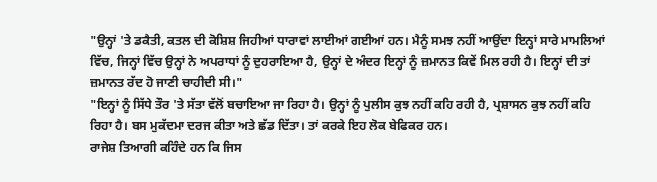"ਉਨ੍ਹਾਂ 'ਤੇ ਡਕੈਤੀ, ਕਤਲ ਦੀ ਕੋਸ਼ਿਸ਼ ਜਿਹੀਆਂ ਧਾਰਾਵਾਂ ਲਾਈਆਂ ਗਈਆਂ ਹਨ। ਮੈਨੂੰ ਸਮਝ ਨਹੀਂ ਆਉਂਦਾ ਇਨ੍ਹਾਂ ਸਾਰੇ ਮਾਮਲਿਆਂ ਵਿੱਚ, ਜਿਨ੍ਹਾਂ ਵਿੱਚ ਉਨ੍ਹਾਂ ਨੇ ਅਪਰਾਧਾਂ ਨੂੰ ਦੁਹਰਾਇਆ ਹੈ, ਉਨ੍ਹਾਂ ਦੇ ਅੰਦਰ ਇਨ੍ਹਾਂ ਨੂੰ ਜ਼ਮਾਨਤ ਕਿਵੇਂ ਮਿਲ ਰਹੀ ਹੈ। ਇਨ੍ਹਾਂ ਦੀ ਤਾਂ ਜ਼ਮਾਨਤ ਰੱਦ ਹੋ ਜਾਣੀ ਚਾਹੀਦੀ ਸੀ।"
"ਇਨ੍ਹਾਂ ਨੂੰ ਸਿੱਧੇ ਤੌਰ 'ਤੇ ਸੱਤਾ ਵੱਲੋਂ ਬਚਾਇਆ ਜਾ ਰਿਹਾ ਹੈ। ਉਨ੍ਹਾਂ ਨੂੰ ਪੁਲੀਸ ਕੁਝ ਨਹੀਂ ਕਹਿ ਰਹੀ ਹੈ, ਪ੍ਰਸ਼ਾਸਨ ਕੁਝ ਨਹੀਂ ਕਹਿ ਰਿਹਾ ਹੈ। ਬਸ ਮੁਕੱਦਮਾ ਦਰਜ ਕੀਤਾ ਅਤੇ ਛੱਡ ਦਿੱਤਾ। ਤਾਂ ਕਰਕੇ ਇਹ ਲੋਕ ਬੇਫਿਕਰ ਹਨ।
ਰਾਜੇਸ਼ ਤਿਆਗੀ ਕਹਿੰਦੇ ਹਨ ਕਿ ਜਿਸ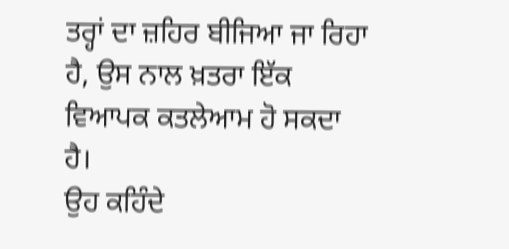ਤਰ੍ਹਾਂ ਦਾ ਜ਼ਹਿਰ ਬੀਜਿਆ ਜਾ ਰਿਹਾ ਹੈ, ਉਸ ਨਾਲ ਖ਼ਤਰਾ ਇੱਕ ਵਿਆਪਕ ਕਤਲੇਆਮ ਹੋ ਸਕਦਾ ਹੈ।
ਉਹ ਕਹਿੰਦੇ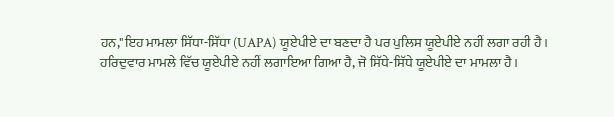ਹਨ,"ਇਹ ਮਾਮਲਾ ਸਿੱਧਾ-ਸਿੱਧਾ (UAPA) ਯੂਏਪੀਏ ਦਾ ਬਣਦਾ ਹੈ ਪਰ ਪੁਲਿਸ ਯੂਏਪੀਏ ਨਹੀਂ ਲਗਾ ਰਹੀ ਹੈ।
ਹਰਿਦੁਵਾਰ ਮਾਮਲੇ ਵਿੱਚ ਯੂਏਪੀਏ ਨਹੀਂ ਲਗਾਇਆ ਗਿਆ ਹੈ, ਜੋ ਸਿੱਧੇ-ਸਿੱਧੇ ਯੂਏਪੀਏ ਦਾ ਮਾਮਲਾ ਹੈ।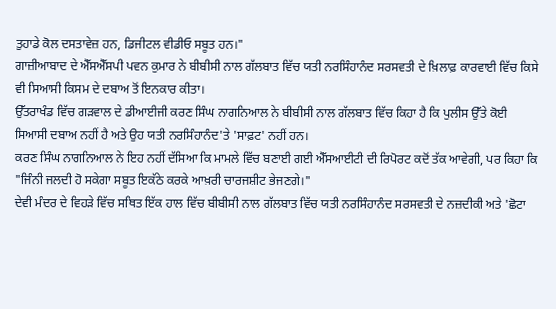ਤੁਹਾਡੇ ਕੋਲ ਦਸਤਾਵੇਜ਼ ਹਨ, ਡਿਜੀਟਲ ਵੀਡੀਓ ਸਬੂਤ ਹਨ।"
ਗਾਜ਼ੀਆਬਾਦ ਦੇ ਐੱਸਐੱਸਪੀ ਪਵਨ ਕੁਮਾਰ ਨੇ ਬੀਬੀਸੀ ਨਾਲ ਗੱਲਬਾਤ ਵਿੱਚ ਯਤੀ ਨਰਸਿੰਹਾਨੰਦ ਸਰਸਵਤੀ ਦੇ ਖ਼ਿਲਾਫ਼ ਕਾਰਵਾਈ ਵਿੱਚ ਕਿਸੇ ਵੀ ਸਿਆਸੀ ਕਿਸਮ ਦੇ ਦਬਾਅ ਤੋਂ ਇਨਕਾਰ ਕੀਤਾ।
ਉੱਤਰਾਖੰਡ ਵਿੱਚ ਗੜਵਾਲ ਦੇ ਡੀਆਈਜੀ ਕਰਣ ਸਿੰਘ ਨਾਗਨਿਆਲ ਨੇ ਬੀਬੀਸੀ ਨਾਲ ਗੱਲਬਾਤ ਵਿੱਚ ਕਿਹਾ ਹੈ ਕਿ ਪੁਲੀਸ ਉੱਤੇ ਕੋਈ ਸਿਆਸੀ ਦਬਾਅ ਨਹੀਂ ਹੈ ਅਤੇ ਉਹ ਯਤੀ ਨਰਸਿੰਹਾਨੰਦ'ਤੇ 'ਸਾਫ਼ਟ' ਨਹੀਂ ਹਨ।
ਕਰਣ ਸਿੰਘ ਨਾਗਨਿਆਲ ਨੇ ਇਹ ਨਹੀਂ ਦੱਸਿਆ ਕਿ ਮਾਮਲੇ ਵਿੱਚ ਬਣਾਈ ਗਈ ਐੱਸਆਈਟੀ ਦੀ ਰਿਪੋਰਟ ਕਦੋਂ ਤੱਕ ਆਵੇਗੀ, ਪਰ ਕਿਹਾ ਕਿ "ਜਿੰਨੀ ਜਲਦੀ ਹੋ ਸਕੇਗਾ ਸਬੂਤ ਇਕੱਠੇ ਕਰਕੇ ਆਖ਼ਰੀ ਚਾਰਜਸ਼ੀਟ ਭੇਜਣਗੇ।"
ਦੇਵੀ ਮੰਦਰ ਦੇ ਵਿਹੜੇ ਵਿੱਚ ਸਥਿਤ ਇੱਕ ਹਾਲ ਵਿੱਚ ਬੀਬੀਸੀ ਨਾਲ ਗੱਲਬਾਤ ਵਿੱਚ ਯਤੀ ਨਰਸਿੰਹਾਨੰਦ ਸਰਸਵਤੀ ਦੇ ਨਜ਼ਦੀਕੀ ਅਤੇ 'ਛੋਟਾ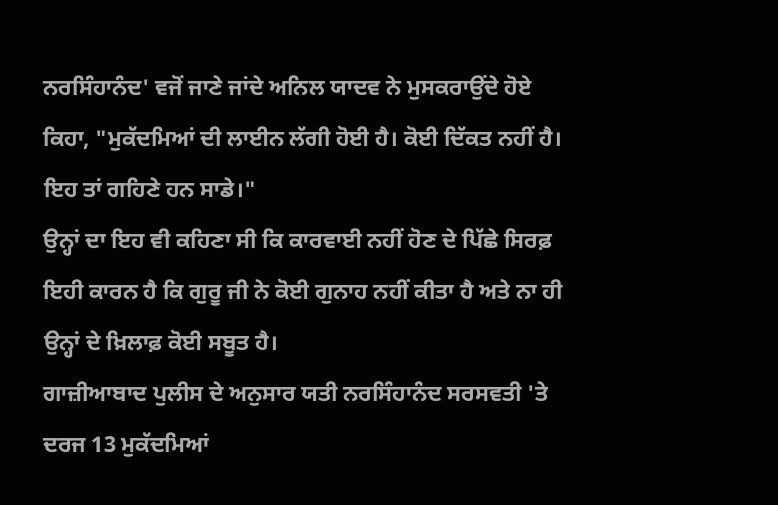ਨਰਸਿੰਹਾਨੰਦ' ਵਜੋਂ ਜਾਣੇ ਜਾਂਦੇ ਅਨਿਲ ਯਾਦਵ ਨੇ ਮੁਸਕਰਾਉਂਦੇ ਹੋਏ ਕਿਹਾ, "ਮੁਕੱਦਮਿਆਂ ਦੀ ਲਾਈਨ ਲੱਗੀ ਹੋਈ ਹੈ। ਕੋਈ ਦਿੱਕਤ ਨਹੀਂ ਹੈ। ਇਹ ਤਾਂ ਗਹਿਣੇ ਹਨ ਸਾਡੇ।"
ਉਨ੍ਹਾਂ ਦਾ ਇਹ ਵੀ ਕਹਿਣਾ ਸੀ ਕਿ ਕਾਰਵਾਈ ਨਹੀਂ ਹੋਣ ਦੇ ਪਿੱਛੇ ਸਿਰਫ਼ ਇਹੀ ਕਾਰਨ ਹੈ ਕਿ ਗੁਰੂ ਜੀ ਨੇ ਕੋਈ ਗੁਨਾਹ ਨਹੀਂ ਕੀਤਾ ਹੈ ਅਤੇ ਨਾ ਹੀ ਉਨ੍ਹਾਂ ਦੇ ਖ਼ਿਲਾਫ਼ ਕੋਈ ਸਬੂਤ ਹੈ।
ਗਾਜ਼ੀਆਬਾਦ ਪੁਲੀਸ ਦੇ ਅਨੁਸਾਰ ਯਤੀ ਨਰਸਿੰਹਾਨੰਦ ਸਰਸਵਤੀ 'ਤੇ ਦਰਜ 13 ਮੁਕੱਦਮਿਆਂ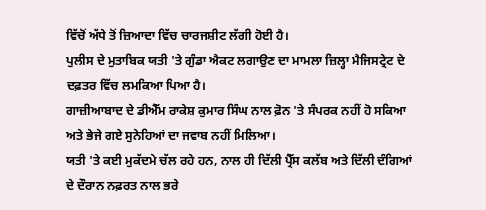ਵਿੱਚੋਂ ਅੱਧੇ ਤੋਂ ਜ਼ਿਆਦਾ ਵਿੱਚ ਚਾਰਜਸ਼ੀਟ ਲੱਗੀ ਹੋਈ ਹੈ।
ਪੁਲੀਸ ਦੇ ਮੁਤਾਬਿਕ ਯਤੀ 'ਤੇ ਗੁੰਡਾ ਐਕਟ ਲਗਾਉਣ ਦਾ ਮਾਮਲਾ ਜ਼ਿਲ੍ਹਾ ਮੈਜਿਸਟ੍ਰੇਟ ਦੇ ਦਫ਼ਤਰ ਵਿੱਚ ਲਮਕਿਆ ਪਿਆ ਹੈ।
ਗਾਜ਼ੀਆਬਾਦ ਦੇ ਡੀਐੱਮ ਰਾਕੇਸ਼ ਕੁਮਾਰ ਸਿੰਘ ਨਾਲ ਫ਼ੋਨ 'ਤੇ ਸੰਪਰਕ ਨਹੀਂ ਹੋ ਸਕਿਆ ਅਤੇ ਭੇਜੇ ਗਏ ਸੁਨੇਹਿਆਂ ਦਾ ਜਵਾਬ ਨਹੀਂ ਮਿਲਿਆ।
ਯਤੀ 'ਤੇ ਕਈ ਮੁਕੱਦਮੇ ਚੱਲ ਰਹੇ ਹਨ, ਨਾਲ ਹੀ ਦਿੱਲੀ ਪ੍ਰੈੱਸ ਕਲੱਬ ਅਤੇ ਦਿੱਲੀ ਦੰਗਿਆਂ ਦੇ ਦੌਰਾਨ ਨਫ਼ਰਤ ਨਾਲ ਭਰੇ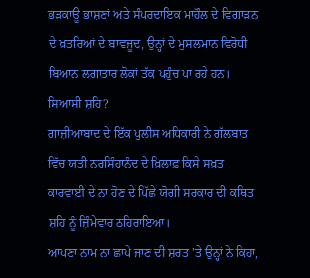ਭੜਕਾਊ ਭਾਸ਼ਣਾਂ ਅਤੇ ਸੰਪਰਦਾਇਕ ਮਾਹੌਲ ਦੇ ਵਿਗਾੜਨ ਦੇ ਖ਼ਤਰਿਆਂ ਦੇ ਬਾਵਜੂਦ, ਉਨ੍ਹਾਂ ਦੇ ਮੁਸਲਮਾਨ ਵਿਰੋਧੀ ਬਿਆਨ ਲਗਾਤਾਰ ਲੋਕਾਂ ਤੱਕ ਪਹੁੰਚ ਪਾ ਰਹੇ ਹਨ।
ਸਿਆਸੀ ਸ਼ਹਿ?
ਗਾਜ਼ੀਆਬਾਦ ਦੇ ਇੱਕ ਪੁਲੀਸ ਅਧਿਕਾਰੀ ਨੇ ਗੱਲਬਾਤ ਵਿੱਚ ਯਤੀ ਨਰਸਿੰਹਾਨੰਦ ਦੇ ਖ਼ਿਲਾਫ਼ ਕਿਸੇ ਸਖ਼ਤ ਕਾਰਵਾਈ ਦੇ ਨਾ ਹੋਣ ਦੇ ਪਿੱਛੇ ਯੋਗੀ ਸਰਕਾਰ ਦੀ ਕਥਿਤ ਸ਼ਹਿ ਨੂੰ ਜ਼ਿੰਮੇਵਾਰ ਠਹਿਰਾਇਆ।
ਆਪਣਾ ਨਾਮ ਨਾ ਛਾਪੇ ਜਾਣ ਦੀ ਸ਼ਰਤ 'ਤੇ ਉਨ੍ਹਾਂ ਨੇ ਕਿਹਾ,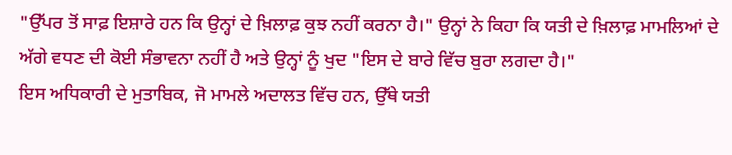"ਉੱਪਰ ਤੋਂ ਸਾਫ਼ ਇਸ਼ਾਰੇ ਹਨ ਕਿ ਉਨ੍ਹਾਂ ਦੇ ਖ਼ਿਲਾਫ਼ ਕੁਝ ਨਹੀਂ ਕਰਨਾ ਹੈ।" ਉਨ੍ਹਾਂ ਨੇ ਕਿਹਾ ਕਿ ਯਤੀ ਦੇ ਖ਼ਿਲਾਫ਼ ਮਾਮਲਿਆਂ ਦੇ ਅੱਗੇ ਵਧਣ ਦੀ ਕੋਈ ਸੰਭਾਵਨਾ ਨਹੀਂ ਹੈ ਅਤੇ ਉਨ੍ਹਾਂ ਨੂੰ ਖੁਦ "ਇਸ ਦੇ ਬਾਰੇ ਵਿੱਚ ਬੁਰਾ ਲਗਦਾ ਹੈ।"
ਇਸ ਅਧਿਕਾਰੀ ਦੇ ਮੁਤਾਬਿਕ, ਜੋ ਮਾਮਲੇ ਅਦਾਲਤ ਵਿੱਚ ਹਨ, ਉੱਥੇ ਯਤੀ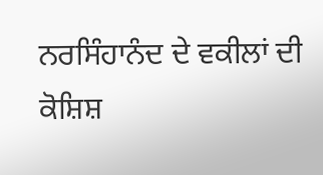ਨਰਸਿੰਹਾਨੰਦ ਦੇ ਵਕੀਲਾਂ ਦੀ ਕੋਸ਼ਿਸ਼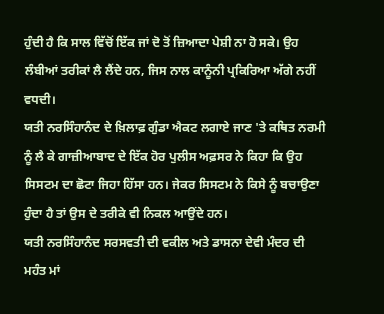ਹੁੰਦੀ ਹੈ ਕਿ ਸਾਲ ਵਿੱਚੋਂ ਇੱਕ ਜਾਂ ਦੋ ਤੋਂ ਜ਼ਿਆਦਾ ਪੇਸ਼ੀ ਨਾ ਹੋ ਸਕੇ। ਉਹ ਲੰਬੀਆਂ ਤਰੀਕਾਂ ਲੈ ਲੈਂਦੇ ਹਨ, ਜਿਸ ਨਾਲ ਕਾਨੂੰਨੀ ਪ੍ਰਕਿਰਿਆ ਅੱਗੇ ਨਹੀਂ ਵਧਦੀ।
ਯਤੀ ਨਰਸਿੰਹਾਨੰਦ ਦੇ ਖ਼ਿਲਾਫ਼ ਗੁੰਡਾ ਐਕਟ ਲਗਾਏ ਜਾਣ 'ਤੇ ਕਥਿਤ ਨਰਮੀ ਨੂੰ ਲੈ ਕੇ ਗਾਜ਼ੀਆਬਾਦ ਦੇ ਇੱਕ ਹੋਰ ਪੁਲੀਸ ਅਫ਼ਸਰ ਨੇ ਕਿਹਾ ਕਿ ਉਹ ਸਿਸਟਮ ਦਾ ਛੋਟਾ ਜਿਹਾ ਹਿੱਸਾ ਹਨ। ਜੇਕਰ ਸਿਸਟਮ ਨੇ ਕਿਸੇ ਨੂੰ ਬਚਾਉਣਾ ਹੁੰਦਾ ਹੈ ਤਾਂ ਉਸ ਦੇ ਤਰੀਕੇ ਵੀ ਨਿਕਲ ਆਉਂਦੇ ਹਨ।
ਯਤੀ ਨਰਸਿੰਹਾਨੰਦ ਸਰਸਵਤੀ ਦੀ ਵਕੀਲ ਅਤੇ ਡਾਸਨਾ ਦੇਵੀ ਮੰਦਰ ਦੀ ਮਹੰਤ ਮਾਂ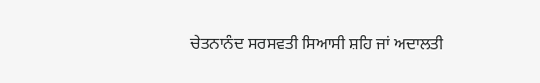ਚੇਤਨਾਨੰਦ ਸਰਸਵਤੀ ਸਿਆਸੀ ਸ਼ਹਿ ਜਾਂ ਅਦਾਲਤੀ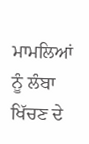ਮਾਮਲਿਆਂ ਨੂੰ ਲੰਬਾ ਖਿੱਚਣ ਦੇ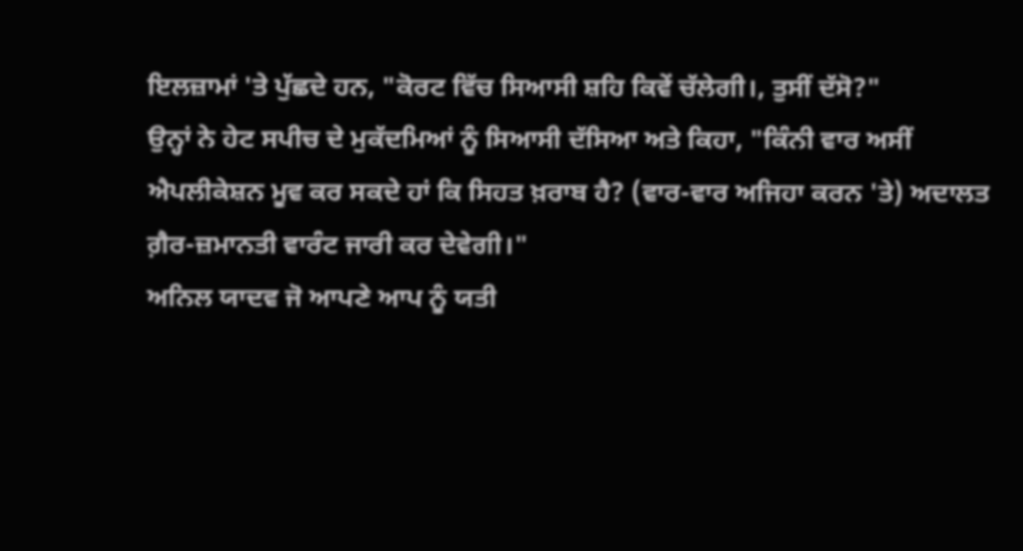ਇਲਜ਼ਾਮਾਂ 'ਤੇ ਪੁੱਛਦੇ ਹਨ, "ਕੋਰਟ ਵਿੱਚ ਸਿਆਸੀ ਸ਼ਹਿ ਕਿਵੇਂ ਚੱਲੇਗੀ।, ਤੁਸੀਂ ਦੱਸੋ?"
ਉਨ੍ਹਾਂ ਨੇ ਹੇਟ ਸਪੀਚ ਦੇ ਮੁਕੱਦਮਿਆਂ ਨੂੰ ਸਿਆਸੀ ਦੱਸਿਆ ਅਤੇ ਕਿਹਾ, "ਕਿੰਨੀ ਵਾਰ ਅਸੀਂ ਐਪਲੀਕੇਸ਼ਨ ਮੂਵ ਕਰ ਸਕਦੇ ਹਾਂ ਕਿ ਸਿਹਤ ਖ਼ਰਾਬ ਹੈ? (ਵਾਰ-ਵਾਰ ਅਜਿਹਾ ਕਰਨ 'ਤੇ) ਅਦਾਲਤ ਗ਼ੈਰ-ਜ਼ਮਾਨਤੀ ਵਾਰੰਟ ਜਾਰੀ ਕਰ ਦੇਵੇਗੀ।"
ਅਨਿਲ ਯਾਦਵ ਜੋ ਆਪਣੇ ਆਪ ਨੂੰ ਯਤੀ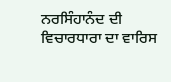ਨਰਸਿੰਹਾਨੰਦ ਦੀ ਵਿਚਾਰਧਾਰਾ ਦਾ ਵਾਰਿਸ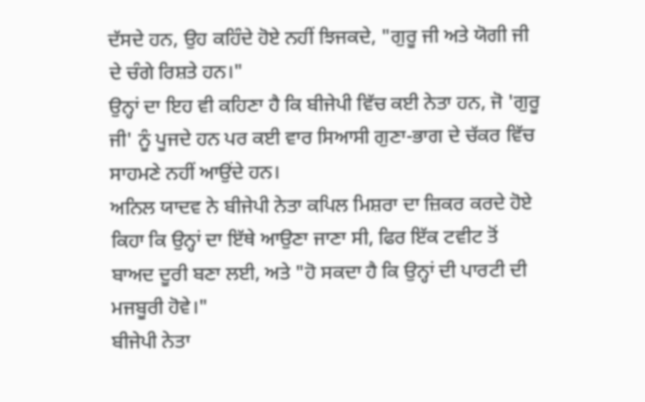ਦੱਸਦੇ ਹਨ, ਉਹ ਕਹਿੰਦੇ ਹੋਏ ਨਹੀਂ ਝਿਜਕਦੇ, "ਗੁਰੂ ਜੀ ਅਤੇ ਯੋਗੀ ਜੀ ਦੇ ਚੰਗੇ ਰਿਸ਼ਤੇ ਹਨ।"
ਉਨ੍ਹਾਂ ਦਾ ਇਹ ਵੀ ਕਹਿਣਾ ਹੈ ਕਿ ਬੀਜੇਪੀ ਵਿੱਚ ਕਈ ਨੇਤਾ ਹਨ, ਜੋ 'ਗੁਰੂ ਜੀ' ਨੂੰ ਪੂਜਦੇ ਹਨ ਪਰ ਕਈ ਵਾਰ ਸਿਆਸੀ ਗੁਣਾ-ਭਾਗ ਦੇ ਚੱਕਰ ਵਿੱਚ ਸਾਹਮਣੇ ਨਹੀਂ ਆਉਂਦੇ ਹਨ।
ਅਨਿਲ ਯਾਦਵ ਨੇ ਬੀਜੇਪੀ ਨੇਤਾ ਕਪਿਲ ਮਿਸ਼ਰਾ ਦਾ ਜ਼ਿਕਰ ਕਰਦੇ ਹੋਏ ਕਿਹਾ ਕਿ ਉਨ੍ਹਾਂ ਦਾ ਇੱਥੇ ਆਉਣਾ ਜਾਣਾ ਸੀ, ਫਿਰ ਇੱਕ ਟਵੀਟ ਤੋਂ ਬਾਅਦ ਦੂਰੀ ਬਣਾ ਲਈ, ਅਤੇ "ਹੋ ਸਕਦਾ ਹੈ ਕਿ ਉਨ੍ਹਾਂ ਦੀ ਪਾਰਟੀ ਦੀ ਮਜਬੂਰੀ ਹੋਵੇ।"
ਬੀਜੇਪੀ ਨੇਤਾ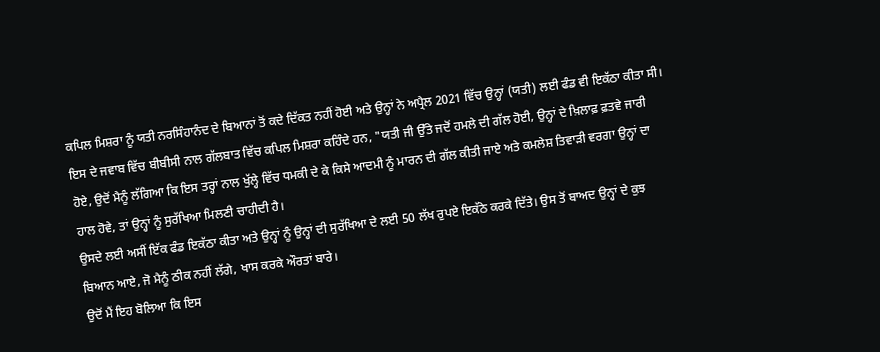ਕਪਿਲ ਮਿਸ਼ਰਾ ਨੂੰ ਯਤੀ ਨਰਸਿੰਹਾਨੰਦ ਦੇ ਬਿਆਨਾਂ ਤੋਂ ਕਦੇ ਦਿੱਕਤ ਨਹੀਂ ਹੋਈ ਅਤੇ ਉਨ੍ਹਾਂ ਨੇ ਅਪ੍ਰੈਲ 2021 ਵਿੱਚ ਉਨ੍ਹਾਂ (ਯਤੀ) ਲਈ ਫੰਡ ਵੀ ਇਕੱਠਾ ਕੀਤਾ ਸੀ।
ਇਸ ਦੇ ਜਵਾਬ ਵਿੱਚ ਬੀਬੀਸੀ ਨਾਲ ਗੱਲਬਾਤ ਵਿੱਚ ਕਪਿਲ ਮਿਸ਼ਰਾ ਕਹਿੰਦੇ ਹਨ, "ਯਤੀ ਜੀ ਉੱਤੇ ਜਦੋਂ ਹਮਲੇ ਦੀ ਗੱਲ ਹੋਈ, ਉਨ੍ਹਾਂ ਦੇ ਖ਼ਿਲਾਫ਼ ਫ਼ਤਵੇ ਜਾਰੀ ਹੋਏ, ਉਦੋਂ ਮੈਨੂੰ ਲੱਗਿਆ ਕਿ ਇਸ ਤਰ੍ਹਾਂ ਨਾਲ ਖੁੱਲ੍ਹੇ ਵਿੱਚ ਧਮਕੀ ਦੇ ਕੇ ਕਿਸੇ ਆਦਮੀ ਨੂੰ ਮਾਰਨ ਦੀ ਗੱਲ ਕੀਤੀ ਜਾਏ ਅਤੇ ਕਮਲੇਸ਼ ਤਿਵਾੜੀ ਵਰਗਾ ਉਨ੍ਹਾਂ ਦਾ ਹਾਲ ਹੋਵੇ, ਤਾਂ ਉਨ੍ਹਾਂ ਨੂੰ ਸੁਰੱਖਿਆ ਮਿਲਣੀ ਚਾਹੀਦੀ ਹੈ।
ਉਸਦੇ ਲਈ ਅਸੀਂ ਇੱਕ ਫੰਡ ਇਕੱਠਾ ਕੀਤਾ ਅਤੇ ਉਨ੍ਹਾਂ ਨੂੰ ਉਨ੍ਹਾਂ ਦੀ ਸੁਰੱਖਿਆ ਦੇ ਲਈ 50 ਲੱਖ ਰੁਪਏ ਇਕੱਠੇ ਕਰਕੇ ਦਿੱਤੇ। ਉਸ ਤੋਂ ਬਾਅਦ ਉਨ੍ਹਾਂ ਦੇ ਕੁਝ ਬਿਆਨ ਆਏ, ਜੋ ਮੈਨੂੰ ਠੀਕ ਨਹੀਂ ਲੱਗੇ, ਖਾਸ ਕਰਕੇ ਔਰਤਾਂ ਬਾਰੇ।
ਉਦੋਂ ਮੈਂ ਇਹ ਬੋਲਿਆ ਕਿ ਇਸ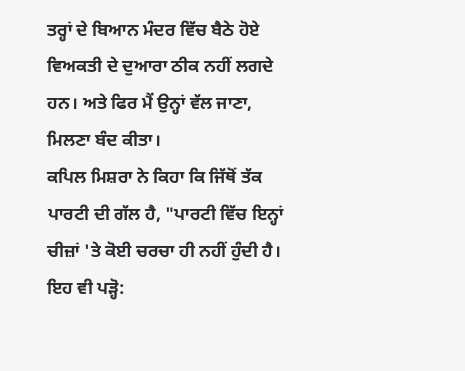ਤਰ੍ਹਾਂ ਦੇ ਬਿਆਨ ਮੰਦਰ ਵਿੱਚ ਬੈਠੇ ਹੋਏ ਵਿਅਕਤੀ ਦੇ ਦੁਆਰਾ ਠੀਕ ਨਹੀਂ ਲਗਦੇ ਹਨ। ਅਤੇ ਫਿਰ ਮੈਂ ਉਨ੍ਹਾਂ ਵੱਲ ਜਾਣਾ, ਮਿਲਣਾ ਬੰਦ ਕੀਤਾ।
ਕਪਿਲ ਮਿਸ਼ਰਾ ਨੇ ਕਿਹਾ ਕਿ ਜਿੱਥੋਂ ਤੱਕ ਪਾਰਟੀ ਦੀ ਗੱਲ ਹੈ, "ਪਾਰਟੀ ਵਿੱਚ ਇਨ੍ਹਾਂ ਚੀਜ਼ਾਂ 'ਤੇ ਕੋਈ ਚਰਚਾ ਹੀ ਨਹੀਂ ਹੁੰਦੀ ਹੈ।
ਇਹ ਵੀ ਪੜ੍ਹੋ: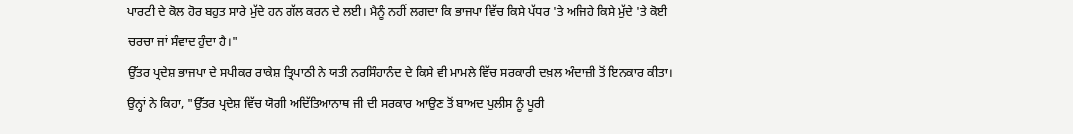ਪਾਰਟੀ ਦੇ ਕੋਲ ਹੋਰ ਬਹੁਤ ਸਾਰੇ ਮੁੱਦੇ ਹਨ ਗੱਲ ਕਰਨ ਦੇ ਲਈ। ਮੈਨੂੰ ਨਹੀਂ ਲਗਦਾ ਕਿ ਭਾਜਪਾ ਵਿੱਚ ਕਿਸੇ ਪੱਧਰ 'ਤੇ ਅਜਿਹੇ ਕਿਸੇ ਮੁੱਦੇ 'ਤੇ ਕੋਈ ਚਰਚਾ ਜਾਂ ਸੰਵਾਦ ਹੁੰਦਾ ਹੈ।"
ਉੱਤਰ ਪ੍ਰਦੇਸ਼ ਭਾਜਪਾ ਦੇ ਸਪੀਕਰ ਰਾਕੇਸ਼ ਤ੍ਰਿਪਾਠੀ ਨੇ ਯਤੀ ਨਰਸਿੰਹਾਨੰਦ ਦੇ ਕਿਸੇ ਵੀ ਮਾਮਲੇ ਵਿੱਚ ਸਰਕਾਰੀ ਦਖ਼ਲ ਅੰਦਾਜ਼ੀ ਤੋਂ ਇਨਕਾਰ ਕੀਤਾ।
ਉਨ੍ਹਾਂ ਨੇ ਕਿਹਾ, "ਉੱਤਰ ਪ੍ਰਦੇਸ਼ ਵਿੱਚ ਯੋਗੀ ਅਦਿੱਤਿਆਨਾਥ ਜੀ ਦੀ ਸਰਕਾਰ ਆਉਣ ਤੋਂ ਬਾਅਦ ਪੁਲੀਸ ਨੂੰ ਪੂਰੀ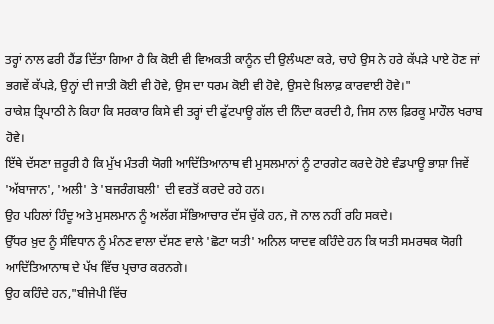ਤਰ੍ਹਾਂ ਨਾਲ ਫਰੀ ਹੈਂਡ ਦਿੱਤਾ ਗਿਆ ਹੈ ਕਿ ਕੋਈ ਵੀ ਵਿਅਕਤੀ ਕਾਨੂੰਨ ਦੀ ਉਲੰਘਣਾ ਕਰੇ, ਚਾਹੇ ਉਸ ਨੇ ਹਰੇ ਕੱਪੜੇ ਪਾਏ ਹੋਣ ਜਾਂ ਭਗਵੇਂ ਕੱਪੜੇ, ਉਨ੍ਹਾਂ ਦੀ ਜਾਤੀ ਕੋਈ ਵੀ ਹੋਵੇ, ਉਸ ਦਾ ਧਰਮ ਕੋਈ ਵੀ ਹੋਵੇ, ਉਸਦੇ ਖ਼ਿਲਾਫ਼ ਕਾਰਵਾਈ ਹੋਵੇ।"
ਰਾਕੇਸ਼ ਤ੍ਰਿਪਾਠੀ ਨੇ ਕਿਹਾ ਕਿ ਸਰਕਾਰ ਕਿਸੇ ਵੀ ਤਰ੍ਹਾਂ ਦੀ ਫੁੱਟਪਾਊ ਗੱਲ ਦੀ ਨਿੰਦਾ ਕਰਦੀ ਹੈ, ਜਿਸ ਨਾਲ ਫ਼ਿਰਕੂ ਮਾਹੌਲ ਖਰਾਬ ਹੋਵੇ।
ਇੱਥੇ ਦੱਸਣਾ ਜ਼ਰੂਰੀ ਹੈ ਕਿ ਮੁੱਖ ਮੰਤਰੀ ਯੋਗੀ ਆਦਿੱਤਿਆਨਾਥ ਵੀ ਮੁਸਲਮਾਨਾਂ ਨੂੰ ਟਾਰਗੇਟ ਕਰਦੇ ਹੋਏ ਵੰਡਪਾਊ ਭਾਸ਼ਾ ਜਿਵੇਂ 'ਅੱਬਾਜਾਨ', 'ਅਲੀ' ਤੇ 'ਬਜਰੰਗਬਲੀ' ਦੀ ਵਰਤੋਂ ਕਰਦੇ ਰਹੇ ਹਨ।
ਉਹ ਪਹਿਲਾਂ ਹਿੰਦੂ ਅਤੇ ਮੁਸਲਮਾਨ ਨੂੰ ਅਲੱਗ ਸੱਭਿਆਚਾਰ ਦੱਸ ਚੁੱਕੇ ਹਨ, ਜੋ ਨਾਲ ਨਹੀਂ ਰਹਿ ਸਕਦੇ।
ਉੱਧਰ ਖ਼ੁਦ ਨੂੰ ਸੰਵਿਧਾਨ ਨੂੰ ਮੰਨਣ ਵਾਲਾ ਦੱਸਣ ਵਾਲੇ 'ਛੋਟਾ ਯਤੀ' ਅਨਿਲ ਯਾਦਵ ਕਹਿੰਦੇ ਹਨ ਕਿ ਯਤੀ ਸਮਰਥਕ ਯੋਗੀ ਆਦਿੱਤਿਆਨਾਥ ਦੇ ਪੱਖ ਵਿੱਚ ਪ੍ਰਚਾਰ ਕਰਨਗੇ।
ਉਹ ਕਹਿੰਦੇ ਹਨ,"ਬੀਜੇਪੀ ਵਿੱਚ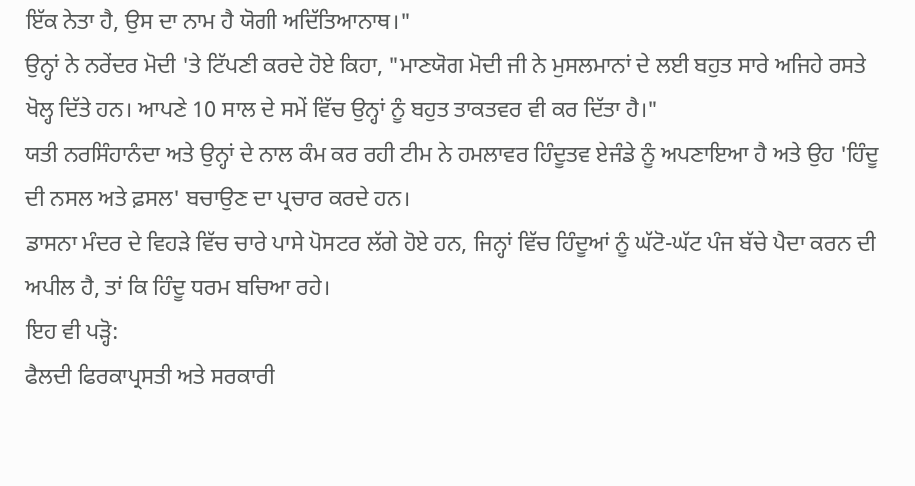ਇੱਕ ਨੇਤਾ ਹੈ, ਉਸ ਦਾ ਨਾਮ ਹੈ ਯੋਗੀ ਅਦਿੱਤਿਆਨਾਥ।"
ਉਨ੍ਹਾਂ ਨੇ ਨਰੇਂਦਰ ਮੋਦੀ 'ਤੇ ਟਿੱਪਣੀ ਕਰਦੇ ਹੋਏ ਕਿਹਾ, "ਮਾਣਯੋਗ ਮੋਦੀ ਜੀ ਨੇ ਮੁਸਲਮਾਨਾਂ ਦੇ ਲਈ ਬਹੁਤ ਸਾਰੇ ਅਜਿਹੇ ਰਸਤੇ ਖੋਲ੍ਹ ਦਿੱਤੇ ਹਨ। ਆਪਣੇ 10 ਸਾਲ ਦੇ ਸਮੇਂ ਵਿੱਚ ਉਨ੍ਹਾਂ ਨੂੰ ਬਹੁਤ ਤਾਕਤਵਰ ਵੀ ਕਰ ਦਿੱਤਾ ਹੈ।"
ਯਤੀ ਨਰਸਿੰਹਾਨੰਦਾ ਅਤੇ ਉਨ੍ਹਾਂ ਦੇ ਨਾਲ ਕੰਮ ਕਰ ਰਹੀ ਟੀਮ ਨੇ ਹਮਲਾਵਰ ਹਿੰਦੂਤਵ ਏਜੰਡੇ ਨੂੰ ਅਪਣਾਇਆ ਹੈ ਅਤੇ ਉਹ 'ਹਿੰਦੂ ਦੀ ਨਸਲ ਅਤੇ ਫ਼ਸਲ' ਬਚਾਉਣ ਦਾ ਪ੍ਰਚਾਰ ਕਰਦੇ ਹਨ।
ਡਾਸਨਾ ਮੰਦਰ ਦੇ ਵਿਹੜੇ ਵਿੱਚ ਚਾਰੇ ਪਾਸੇ ਪੋਸਟਰ ਲੱਗੇ ਹੋਏ ਹਨ, ਜਿਨ੍ਹਾਂ ਵਿੱਚ ਹਿੰਦੂਆਂ ਨੂੰ ਘੱਟੋ-ਘੱਟ ਪੰਜ ਬੱਚੇ ਪੈਦਾ ਕਰਨ ਦੀ ਅਪੀਲ ਹੈ, ਤਾਂ ਕਿ ਹਿੰਦੂ ਧਰਮ ਬਚਿਆ ਰਹੇ।
ਇਹ ਵੀ ਪੜ੍ਹੋ:
ਫੈਲਦੀ ਫਿਰਕਾਪ੍ਰਸਤੀ ਅਤੇ ਸਰਕਾਰੀ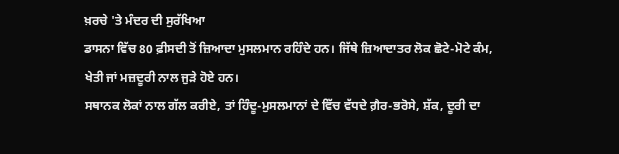ਖ਼ਰਚੇ 'ਤੇ ਮੰਦਰ ਦੀ ਸੁਰੱਖਿਆ
ਡਾਸਨਾ ਵਿੱਚ 80 ਫ਼ੀਸਦੀ ਤੋਂ ਜ਼ਿਆਦਾ ਮੁਸਲਮਾਨ ਰਹਿੰਦੇ ਹਨ। ਜਿੱਥੇ ਜ਼ਿਆਦਾਤਰ ਲੋਕ ਛੋਟੇ-ਮੋਟੇ ਕੰਮ, ਖੇਤੀ ਜਾਂ ਮਜ਼ਦੂਰੀ ਨਾਲ ਜੁੜੇ ਹੋਏ ਹਨ।
ਸਥਾਨਕ ਲੋਕਾਂ ਨਾਲ ਗੱਲ ਕਰੀਏ, ਤਾਂ ਹਿੰਦੂ-ਮੁਸਲਮਾਨਾਂ ਦੇ ਵਿੱਚ ਵੱਧਦੇ ਗ਼ੈਰ-ਭਰੋਸੇ, ਸ਼ੱਕ, ਦੂਰੀ ਦਾ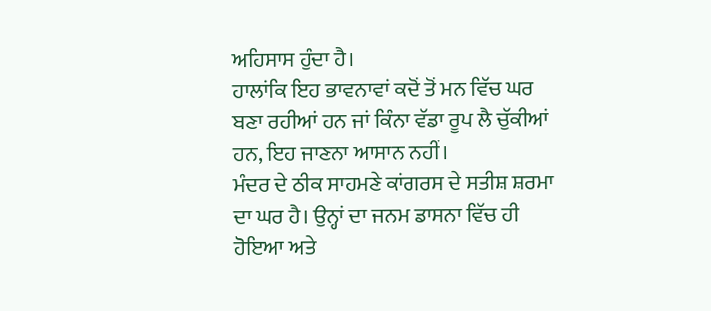ਅਹਿਸਾਸ ਹੁੰਦਾ ਹੈ।
ਹਾਲਾਂਕਿ ਇਹ ਭਾਵਨਾਵਾਂ ਕਦੋਂ ਤੋਂ ਮਨ ਵਿੱਚ ਘਰ ਬਣਾ ਰਹੀਆਂ ਹਨ ਜਾਂ ਕਿੰਨਾ ਵੱਡਾ ਰੂਪ ਲੈ ਚੁੱਕੀਆਂ ਹਨ, ਇਹ ਜਾਣਨਾ ਆਸਾਨ ਨਹੀਂ।
ਮੰਦਰ ਦੇ ਠੀਕ ਸਾਹਮਣੇ ਕਾਂਗਰਸ ਦੇ ਸਤੀਸ਼ ਸ਼ਰਮਾ ਦਾ ਘਰ ਹੈ। ਉਨ੍ਹਾਂ ਦਾ ਜਨਮ ਡਾਸਨਾ ਵਿੱਚ ਹੀ ਹੋਇਆ ਅਤੇ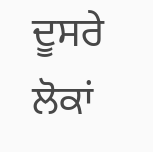ਦੂਸਰੇ ਲੋਕਾਂ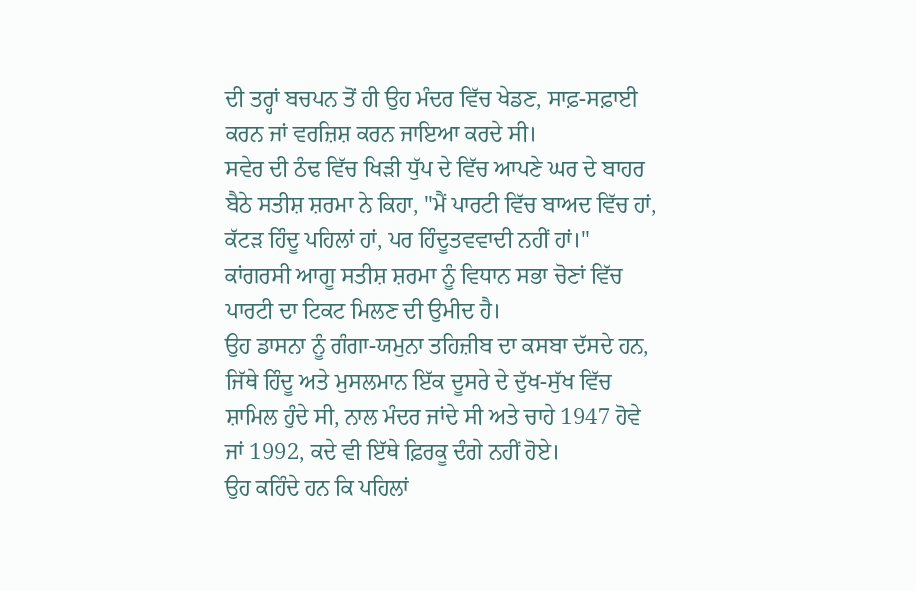ਦੀ ਤਰ੍ਹਾਂ ਬਚਪਨ ਤੋਂ ਹੀ ਉਹ ਮੰਦਰ ਵਿੱਚ ਖੇਡਣ, ਸਾਫ਼-ਸਫ਼ਾਈ ਕਰਨ ਜਾਂ ਵਰਜ਼ਿਸ਼ ਕਰਨ ਜਾਇਆ ਕਰਦੇ ਸੀ।
ਸਵੇਰ ਦੀ ਠੰਢ ਵਿੱਚ ਖਿੜੀ ਧੁੱਪ ਦੇ ਵਿੱਚ ਆਪਣੇ ਘਰ ਦੇ ਬਾਹਰ ਬੈਠੇ ਸਤੀਸ਼ ਸ਼ਰਮਾ ਨੇ ਕਿਹਾ, "ਮੈਂ ਪਾਰਟੀ ਵਿੱਚ ਬਾਅਦ ਵਿੱਚ ਹਾਂ, ਕੱਟੜ ਹਿੰਦੂ ਪਹਿਲਾਂ ਹਾਂ, ਪਰ ਹਿੰਦੂਤਵਵਾਦੀ ਨਹੀਂ ਹਾਂ।"
ਕਾਂਗਰਸੀ ਆਗੂ ਸਤੀਸ਼ ਸ਼ਰਮਾ ਨੂੰ ਵਿਧਾਨ ਸਭਾ ਚੋਣਾਂ ਵਿੱਚ ਪਾਰਟੀ ਦਾ ਟਿਕਟ ਮਿਲਣ ਦੀ ਉਮੀਦ ਹੈ।
ਉਹ ਡਾਸਨਾ ਨੂੰ ਗੰਗਾ-ਯਮੁਨਾ ਤਹਿਜ਼ੀਬ ਦਾ ਕਸਬਾ ਦੱਸਦੇ ਹਨ, ਜਿੱਥੇ ਹਿੰਦੂ ਅਤੇ ਮੁਸਲਮਾਨ ਇੱਕ ਦੂਸਰੇ ਦੇ ਦੁੱਖ-ਸੁੱਖ ਵਿੱਚ ਸ਼ਾਮਿਲ ਹੁੰਦੇ ਸੀ, ਨਾਲ ਮੰਦਰ ਜਾਂਦੇ ਸੀ ਅਤੇ ਚਾਹੇ 1947 ਹੋਵੇ ਜਾਂ 1992, ਕਦੇ ਵੀ ਇੱਥੇ ਫ਼ਿਰਕੂ ਦੰਗੇ ਨਹੀਂ ਹੋਏ।
ਉਹ ਕਹਿੰਦੇ ਹਨ ਕਿ ਪਹਿਲਾਂ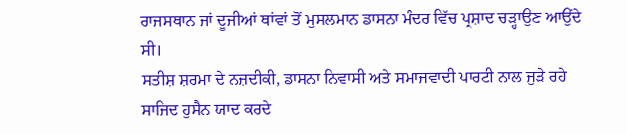ਰਾਜਸਥਾਨ ਜਾਂ ਦੂਜੀਆਂ ਥਾਂਵਾਂ ਤੋਂ ਮੁਸਲਮਾਨ ਡਾਸਨਾ ਮੰਦਰ ਵਿੱਚ ਪ੍ਰਸ਼ਾਦ ਚੜ੍ਹਾਉਣ ਆਉਂਦੇ ਸੀ।
ਸਤੀਸ਼ ਸ਼ਰਮਾ ਦੇ ਨਜ਼ਦੀਕੀ, ਡਾਸਨਾ ਨਿਵਾਸੀ ਅਤੇ ਸਮਾਜਵਾਦੀ ਪਾਰਟੀ ਨਾਲ ਜੁੜੇ ਰਹੇ ਸਾਜਿਦ ਹੁਸੈਨ ਯਾਦ ਕਰਦੇ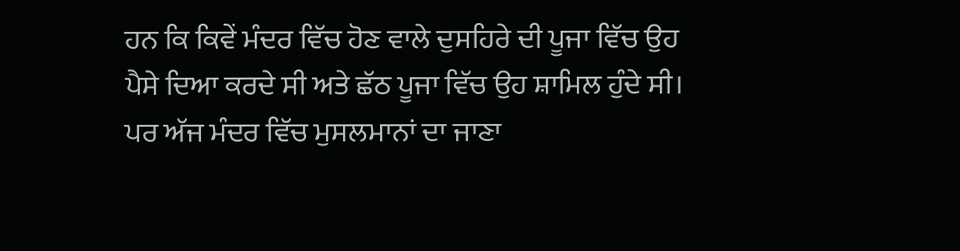ਹਨ ਕਿ ਕਿਵੇਂ ਮੰਦਰ ਵਿੱਚ ਹੋਣ ਵਾਲੇ ਦੁਸਹਿਰੇ ਦੀ ਪੂਜਾ ਵਿੱਚ ਉਹ ਪੈਸੇ ਦਿਆ ਕਰਦੇ ਸੀ ਅਤੇ ਛੱਠ ਪੂਜਾ ਵਿੱਚ ਉਹ ਸ਼ਾਮਿਲ ਹੁੰਦੇ ਸੀ।
ਪਰ ਅੱਜ ਮੰਦਰ ਵਿੱਚ ਮੁਸਲਮਾਨਾਂ ਦਾ ਜਾਣਾ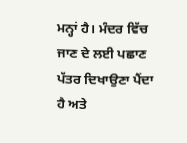ਮਨ੍ਹਾਂ ਹੈ। ਮੰਦਰ ਵਿੱਚ ਜਾਣ ਦੇ ਲਈ ਪਛਾਣ ਪੱਤਰ ਦਿਖਾਉਣਾ ਪੈਂਦਾ ਹੈ ਅਤੇ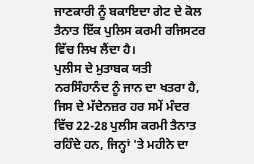ਜਾਣਕਾਰੀ ਨੂੰ ਬਕਾਇਦਾ ਗੇਟ ਦੇ ਕੋਲ ਤੈਨਾਤ ਇੱਕ ਪੁਲਿਸ ਕਰਮੀ ਰਜਿਸਟਰ ਵਿੱਚ ਲਿਖ ਲੈਂਦਾ ਹੈ।
ਪੁਲੀਸ ਦੇ ਮੁਤਾਬਕ ਯਤੀ ਨਰਸਿੰਹਾਨੰਦ ਨੂੰ ਜਾਨ ਦਾ ਖਤਰਾ ਹੈ, ਜਿਸ ਦੇ ਮੱਦੇਨਜ਼ਰ ਹਰ ਸਮੇਂ ਮੰਦਰ ਵਿੱਚ 22-28 ਪੁਲੀਸ ਕਰਮੀ ਤੈਨਾਤ ਰਹਿੰਦੇ ਹਨ, ਜਿਨ੍ਹਾਂ 'ਤੇ ਮਹੀਨੇ ਦਾ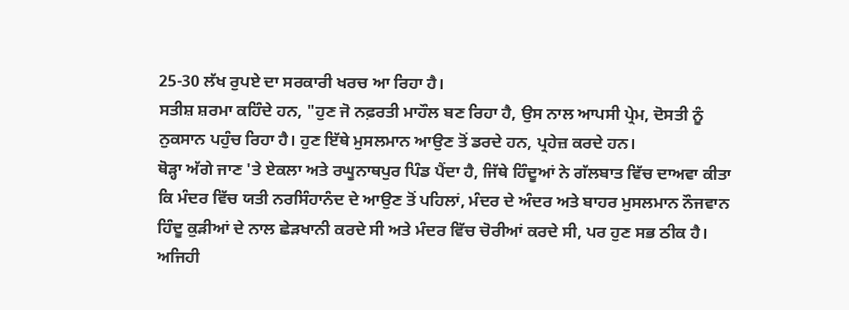25-30 ਲੱਖ ਰੁਪਏ ਦਾ ਸਰਕਾਰੀ ਖਰਚ ਆ ਰਿਹਾ ਹੈ।
ਸਤੀਸ਼ ਸ਼ਰਮਾ ਕਹਿੰਦੇ ਹਨ, "ਹੁਣ ਜੋ ਨਫ਼ਰਤੀ ਮਾਹੌਲ ਬਣ ਰਿਹਾ ਹੈ, ਉਸ ਨਾਲ ਆਪਸੀ ਪ੍ਰੇਮ, ਦੋਸਤੀ ਨੂੰ ਨੁਕਸਾਨ ਪਹੁੰਚ ਰਿਹਾ ਹੈ। ਹੁਣ ਇੱਥੇ ਮੁਸਲਮਾਨ ਆਉਣ ਤੋਂ ਡਰਦੇ ਹਨ, ਪ੍ਰਹੇਜ਼ ਕਰਦੇ ਹਨ।
ਥੋੜ੍ਹਾ ਅੱਗੇ ਜਾਣ 'ਤੇ ਏਕਲਾ ਅਤੇ ਰਘੂਨਾਥਪੁਰ ਪਿੰਡ ਪੈਂਦਾ ਹੈ, ਜਿੱਥੇ ਹਿੰਦੂਆਂ ਨੇ ਗੱਲਬਾਤ ਵਿੱਚ ਦਾਅਵਾ ਕੀਤਾ ਕਿ ਮੰਦਰ ਵਿੱਚ ਯਤੀ ਨਰਸਿੰਹਾਨੰਦ ਦੇ ਆਉਣ ਤੋਂ ਪਹਿਲਾਂ, ਮੰਦਰ ਦੇ ਅੰਦਰ ਅਤੇ ਬਾਹਰ ਮੁਸਲਮਾਨ ਨੌਜਵਾਨ ਹਿੰਦੂ ਕੁੜੀਆਂ ਦੇ ਨਾਲ ਛੇੜਖਾਨੀ ਕਰਦੇ ਸੀ ਅਤੇ ਮੰਦਰ ਵਿੱਚ ਚੋਰੀਆਂ ਕਰਦੇ ਸੀ, ਪਰ ਹੁਣ ਸਭ ਠੀਕ ਹੈ।
ਅਜਿਹੀ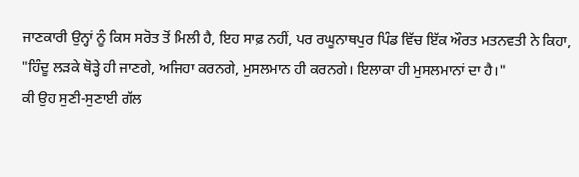ਜਾਣਕਾਰੀ ਉਨ੍ਹਾਂ ਨੂੰ ਕਿਸ ਸਰੋਤ ਤੋਂ ਮਿਲੀ ਹੈ, ਇਹ ਸਾਫ਼ ਨਹੀਂ, ਪਰ ਰਘੂਨਾਥਪੁਰ ਪਿੰਡ ਵਿੱਚ ਇੱਕ ਔਰਤ ਮਤਨਵਤੀ ਨੇ ਕਿਹਾ, "ਹਿੰਦੂ ਲੜਕੇ ਥੋੜ੍ਹੇ ਹੀ ਜਾਣਗੇ, ਅਜਿਹਾ ਕਰਨਗੇ, ਮੁਸਲਮਾਨ ਹੀ ਕਰਨਗੇ। ਇਲਾਕਾ ਹੀ ਮੁਸਲਮਾਨਾਂ ਦਾ ਹੈ।"
ਕੀ ਉਹ ਸੁਣੀ-ਸੁਣਾਈ ਗੱਲ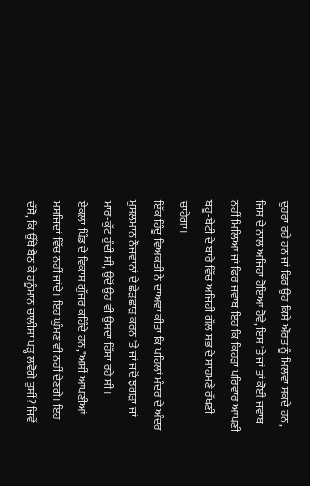ਦੁਹਰਾ ਰਹੇ ਹਨ ਜਾਂ ਫਿਰ ਉਹ ਕਿਸੇ ਔਰਤ ਨੂੰ ਮਿਲਵਾ ਸਕਦੇ ਹਨ, ਜਿਸ ਦੇ ਨਾਲ ਅਜਿਹਾ ਹੋਇਆ ਹੋਵੇ, ਇਸ 'ਤੇ ਜਾਂ ਤਾਂ ਕੋਈ ਜਵਾਬ ਨਹੀਂ ਮਿਲਿਆ ਜਾਂ ਫਿਰ ਜਵਾਬ ਇਹ ਕਿ ਕਿਹੜਾ ਪਰਿਵਾਰ ਆਪਣੀ ਬਹੂ-ਬੇਟੀ ਦੇ ਬਾਰੇ ਵਿੱਚ ਅਜਿਹੀ ਗੱਲ ਸਭ ਦੇ ਸਾਹਮਣੇ ਰੱਖਣੀ ਚਾਹੇਗਾ।
ਇੱਕ ਹਿੰਦੂ ਵਿਅਕਤੀ ਨੇ ਦਾਅਵਾ ਕੀਤਾ ਕਿ ਪਹਿਲਾਂ ਮੰਦਰ ਦੇ ਅੰਦਰ ਮੁਸਲਮਾਨ ਨੌਜਵਾਨਾਂ ਦੇ ਛੇੜਛਾੜ ਕਰਨ 'ਤੇ ਜਾਂ ਜਦੋਂ ਝਗੜਾ ਜਾਂ ਮਾਰ-ਕੁੱਟ ਹੁੰਦੀ ਸੀ, ਉਦੋਂ ਉਹ ਵੀ ਉਸਦਾ ਹਿੱਸਾ ਰਹੇ ਸੀ।
ਏਕਲਾ ਪਿੰਡ ਦੇ ਵਿਕਾਸ ਗੁੱਜਰ ਕਹਿੰਦੇ ਹਨ,"ਅਸੀਂ ਆਪਣੀਆਂ ਮਸਜਿਦਾਂ ਵਿੱਚ ਨਹੀਂ ਜਾਂਦੇ। ਇਹ ਘੁੰਮਣ ਵੀ ਨਹੀਂ ਦੇਣਗੇ। ਇਹ ਦੱਸੋ, ਕਿ ਉੱਥੇ ਬੈਠ ਕੇ ਹਨੂੰਮਾਨ ਚਾਲੀਸਾ ਪੜ੍ਹ ਲਵੋਗੇ ਤੁਸੀਂ? ਜਿਵੇਂ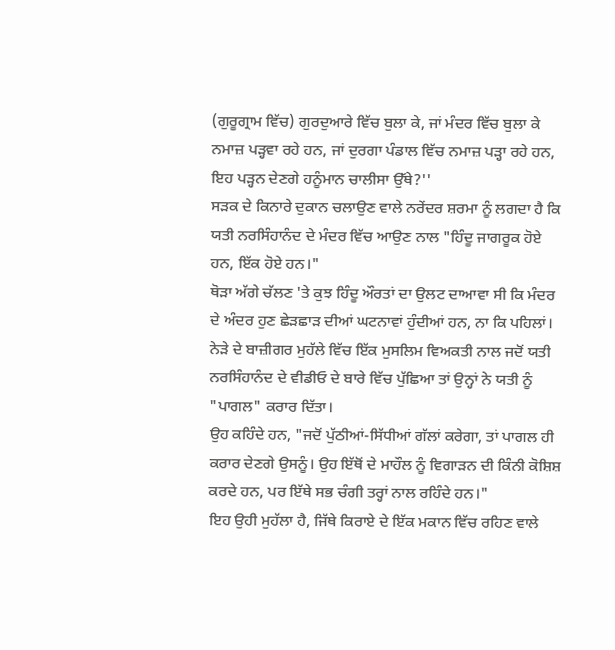(ਗੁਰੂਗ੍ਰਾਮ ਵਿੱਚ) ਗੁਰਦੁਆਰੇ ਵਿੱਚ ਬੁਲਾ ਕੇ, ਜਾਂ ਮੰਦਰ ਵਿੱਚ ਬੁਲਾ ਕੇ ਨਮਾਜ਼ ਪੜ੍ਹਵਾ ਰਹੇ ਹਨ, ਜਾਂ ਦੁਰਗਾ ਪੰਡਾਲ ਵਿੱਚ ਨਮਾਜ਼ ਪੜ੍ਹਾ ਰਹੇ ਹਨ, ਇਹ ਪੜ੍ਹਨ ਦੇਣਗੇ ਹਨੂੰਮਾਨ ਚਾਲੀਸਾ ਉੱਥੇ?''
ਸੜਕ ਦੇ ਕਿਨਾਰੇ ਦੁਕਾਨ ਚਲਾਉਣ ਵਾਲੇ ਨਰੇਂਦਰ ਸ਼ਰਮਾ ਨੂੰ ਲਗਦਾ ਹੈ ਕਿ ਯਤੀ ਨਰਸਿੰਹਾਨੰਦ ਦੇ ਮੰਦਰ ਵਿੱਚ ਆਉਣ ਨਾਲ "ਹਿੰਦੂ ਜਾਗਰੂਕ ਹੋਏ ਹਨ, ਇੱਕ ਹੋਏ ਹਨ।"
ਥੋੜਾ ਅੱਗੇ ਚੱਲਣ 'ਤੇ ਕੁਝ ਹਿੰਦੂ ਔਰਤਾਂ ਦਾ ਉਲਟ ਦਾਆਵਾ ਸੀ ਕਿ ਮੰਦਰ ਦੇ ਅੰਦਰ ਹੁਣ ਛੇੜਛਾੜ ਦੀਆਂ ਘਟਨਾਵਾਂ ਹੁੰਦੀਆਂ ਹਨ, ਨਾ ਕਿ ਪਹਿਲਾਂ।
ਨੇੜੇ ਦੇ ਬਾਜ਼ੀਗਰ ਮੁਹੱਲੇ ਵਿੱਚ ਇੱਕ ਮੁਸਲਿਮ ਵਿਅਕਤੀ ਨਾਲ ਜਦੋਂ ਯਤੀ ਨਰਸਿੰਹਾਨੰਦ ਦੇ ਵੀਡੀਓ ਦੇ ਬਾਰੇ ਵਿੱਚ ਪੁੱਛਿਆ ਤਾਂ ਉਨ੍ਹਾਂ ਨੇ ਯਤੀ ਨੂੰ "ਪਾਗਲ" ਕਰਾਰ ਦਿੱਤਾ।
ਉਹ ਕਹਿੰਦੇ ਹਨ, "ਜਦੋਂ ਪੁੱਠੀਆਂ-ਸਿੱਧੀਆਂ ਗੱਲਾਂ ਕਰੇਗਾ, ਤਾਂ ਪਾਗਲ ਹੀ ਕਰਾਰ ਦੇਣਗੇ ਉਸਨੂੰ। ਉਹ ਇੱਥੋਂ ਦੇ ਮਾਹੌਲ ਨੂੰ ਵਿਗਾੜਨ ਦੀ ਕਿੰਨੀ ਕੋਸ਼ਿਸ਼ ਕਰਦੇ ਹਨ, ਪਰ ਇੱਥੇ ਸਭ ਚੰਗੀ ਤਰ੍ਹਾਂ ਨਾਲ ਰਹਿੰਦੇ ਹਨ।"
ਇਹ ਉਹੀ ਮੁਹੱਲਾ ਹੈ, ਜਿੱਥੇ ਕਿਰਾਏ ਦੇ ਇੱਕ ਮਕਾਨ ਵਿੱਚ ਰਹਿਣ ਵਾਲੇ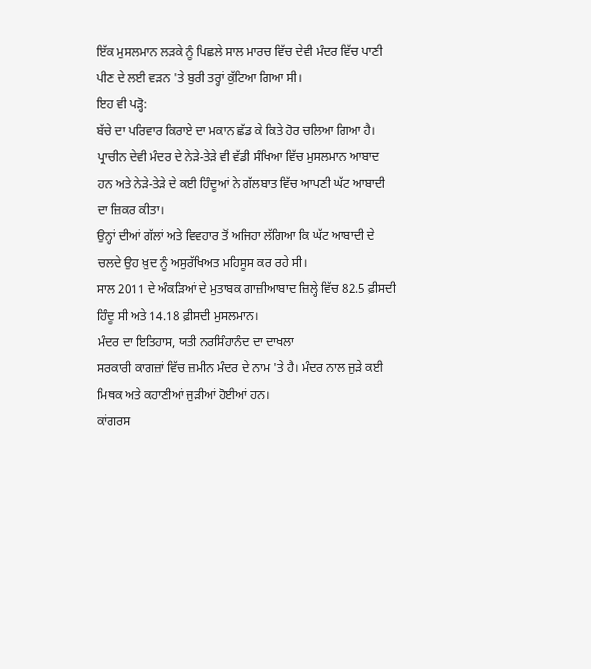ਇੱਕ ਮੁਸਲਮਾਨ ਲੜਕੇ ਨੂੰ ਪਿਛਲੇ ਸਾਲ ਮਾਰਚ ਵਿੱਚ ਦੇਵੀ ਮੰਦਰ ਵਿੱਚ ਪਾਣੀ ਪੀਣ ਦੇ ਲਈ ਵੜਨ 'ਤੇ ਬੁਰੀ ਤਰ੍ਹਾਂ ਕੁੱਟਿਆ ਗਿਆ ਸੀ।
ਇਹ ਵੀ ਪੜ੍ਹੋ:
ਬੱਚੇ ਦਾ ਪਰਿਵਾਰ ਕਿਰਾਏ ਦਾ ਮਕਾਨ ਛੱਡ ਕੇ ਕਿਤੇ ਹੋਰ ਚਲਿਆ ਗਿਆ ਹੈ।
ਪ੍ਰਾਚੀਨ ਦੇਵੀ ਮੰਦਰ ਦੇ ਨੇੜੇ-ਤੇੜੇ ਵੀ ਵੱਡੀ ਸੰਖਿਆ ਵਿੱਚ ਮੁਸਲਮਾਨ ਆਬਾਦ ਹਨ ਅਤੇ ਨੇੜੇ-ਤੇੜੇ ਦੇ ਕਈ ਹਿੰਦੂਆਂ ਨੇ ਗੱਲਬਾਤ ਵਿੱਚ ਆਪਣੀ ਘੱਟ ਆਬਾਦੀ ਦਾ ਜ਼ਿਕਰ ਕੀਤਾ।
ਉਨ੍ਹਾਂ ਦੀਆਂ ਗੱਲਾਂ ਅਤੇ ਵਿਵਹਾਰ ਤੋਂ ਅਜਿਹਾ ਲੱਗਿਆ ਕਿ ਘੱਟ ਆਬਾਦੀ ਦੇ ਚਲਦੇ ਉਹ ਖ਼ੁਦ ਨੂੰ ਅਸੁਰੱਖਿਅਤ ਮਹਿਸੂਸ ਕਰ ਰਹੇ ਸੀ।
ਸਾਲ 2011 ਦੇ ਅੰਕੜਿਆਂ ਦੇ ਮੁਤਾਬਕ ਗਾਜ਼ੀਆਬਾਦ ਜ਼ਿਲ੍ਹੇ ਵਿੱਚ 82.5 ਫ਼ੀਸਦੀ ਹਿੰਦੂ ਸੀ ਅਤੇ 14.18 ਫ਼ੀਸਦੀ ਮੁਸਲਮਾਨ।
ਮੰਦਰ ਦਾ ਇਤਿਹਾਸ, ਯਤੀ ਨਰਸਿੰਹਾਨੰਦ ਦਾ ਦਾਖਲਾ
ਸਰਕਾਰੀ ਕਾਗਜ਼ਾਂ ਵਿੱਚ ਜ਼ਮੀਨ ਮੰਦਰ ਦੇ ਨਾਮ 'ਤੇ ਹੈ। ਮੰਦਰ ਨਾਲ ਜੁੜੇ ਕਈ ਮਿਥਕ ਅਤੇ ਕਹਾਣੀਆਂ ਜੁੜੀਆਂ ਹੋਈਆਂ ਹਨ।
ਕਾਂਗਰਸ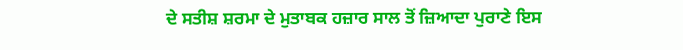ਦੇ ਸਤੀਸ਼ ਸ਼ਰਮਾ ਦੇ ਮੁਤਾਬਕ ਹਜ਼ਾਰ ਸਾਲ ਤੋਂ ਜ਼ਿਆਦਾ ਪੁਰਾਣੇ ਇਸ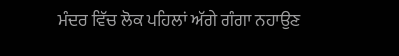ਮੰਦਰ ਵਿੱਚ ਲੋਕ ਪਹਿਲਾਂ ਅੱਗੇ ਗੰਗਾ ਨਹਾਉਣ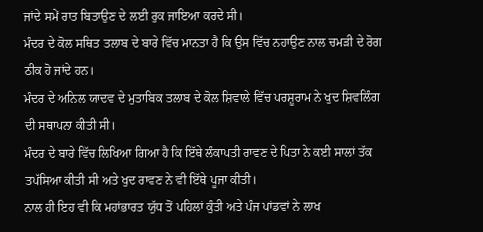ਜਾਂਦੇ ਸਮੇਂ ਰਾਤ ਬਿਤਾਉਣ ਦੇ ਲਈ ਰੁਕ ਜਾਇਆ ਕਰਦੇ ਸੀ।
ਮੰਦਰ ਦੇ ਕੋਲ ਸਥਿਤ ਤਲਾਬ ਦੇ ਬਾਰੇ ਵਿੱਚ ਮਾਨਤਾ ਹੈ ਕਿ ਉਸ ਵਿੱਚ ਨਹਾਉਣ ਨਾਲ ਚਮੜੀ ਦੇ ਰੋਗ ਠੀਕ ਹੋ ਜਾਂਦੇ ਹਨ।
ਮੰਦਰ ਦੇ ਅਨਿਲ ਯਾਦਵ ਦੇ ਮੁਤਾਬਿਕ ਤਲਾਬ ਦੇ ਕੋਲ ਸ਼ਿਵਾਲੇ ਵਿੱਚ ਪਰਸ਼ੂਰਾਮ ਨੇ ਖੁਦ ਸ਼ਿਵਲਿੰਗ ਦੀ ਸਥਾਪਨਾ ਕੀਤੀ ਸੀ।
ਮੰਦਰ ਦੇ ਬਾਰੇ ਵਿੱਚ ਲਿਖਿਆ ਗਿਆ ਹੈ ਕਿ ਇੱਥੇ ਲੰਕਾਪਤੀ ਰਾਵਣ ਦੇ ਪਿਤਾ ਨੇ ਕਈ ਸਾਲਾਂ ਤੱਕ ਤਪੱਸਿਆ ਕੀਤੀ ਸੀ ਅਤੇ ਖੁਦ ਰਾਵਣ ਨੇ ਵੀ ਇੱਥੇ ਪੂਜਾ ਕੀਤੀ।
ਨਾਲ ਹੀ ਇਹ ਵੀ ਕਿ ਮਹਾਂਭਾਰਤ ਯੁੱਧ ਤੋਂ ਪਹਿਲਾਂ ਕੁੰਤੀ ਅਤੇ ਪੰਜ ਪਾਂਡਵਾਂ ਨੇ ਲਾਖ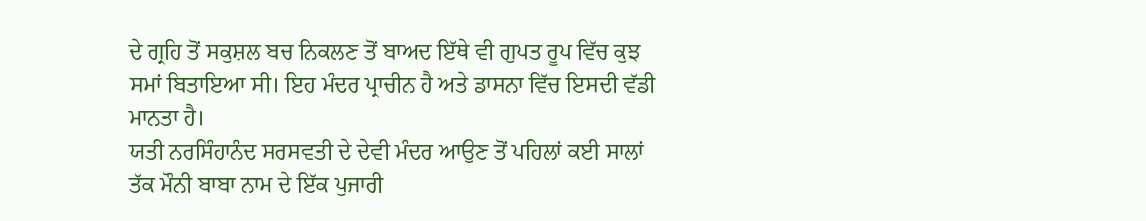ਦੇ ਗ੍ਰਹਿ ਤੋਂ ਸਕੁਸ਼ਲ ਬਚ ਨਿਕਲਣ ਤੋਂ ਬਾਅਦ ਇੱਥੇ ਵੀ ਗੁਪਤ ਰੂਪ ਵਿੱਚ ਕੁਝ ਸਮਾਂ ਬਿਤਾਇਆ ਸੀ। ਇਹ ਮੰਦਰ ਪ੍ਰਾਚੀਨ ਹੈ ਅਤੇ ਡਾਸਨਾ ਵਿੱਚ ਇਸਦੀ ਵੱਡੀ ਮਾਨਤਾ ਹੈ।
ਯਤੀ ਨਰਸਿੰਹਾਨੰਦ ਸਰਸਵਤੀ ਦੇ ਦੇਵੀ ਮੰਦਰ ਆਉਣ ਤੋਂ ਪਹਿਲਾਂ ਕਈ ਸਾਲਾਂ ਤੱਕ ਮੌਨੀ ਬਾਬਾ ਨਾਮ ਦੇ ਇੱਕ ਪੁਜਾਰੀ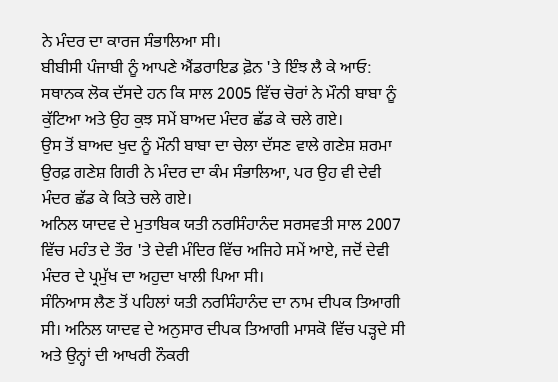ਨੇ ਮੰਦਰ ਦਾ ਕਾਰਜ ਸੰਭਾਲਿਆ ਸੀ।
ਬੀਬੀਸੀ ਪੰਜਾਬੀ ਨੂੰ ਆਪਣੇ ਐਂਡਰਾਇਡ ਫ਼ੋਨ 'ਤੇ ਇੰਝ ਲੈ ਕੇ ਆਓ:
ਸਥਾਨਕ ਲੋਕ ਦੱਸਦੇ ਹਨ ਕਿ ਸਾਲ 2005 ਵਿੱਚ ਚੋਰਾਂ ਨੇ ਮੌਨੀ ਬਾਬਾ ਨੂੰ ਕੁੱਟਿਆ ਅਤੇ ਉਹ ਕੁਝ ਸਮੇਂ ਬਾਅਦ ਮੰਦਰ ਛੱਡ ਕੇ ਚਲੇ ਗਏ।
ਉਸ ਤੋਂ ਬਾਅਦ ਖੁਦ ਨੂੰ ਮੌਨੀ ਬਾਬਾ ਦਾ ਚੇਲਾ ਦੱਸਣ ਵਾਲੇ ਗਣੇਸ਼ ਸ਼ਰਮਾ ਉਰਫ਼ ਗਣੇਸ਼ ਗਿਰੀ ਨੇ ਮੰਦਰ ਦਾ ਕੰਮ ਸੰਭਾਲਿਆ, ਪਰ ਉਹ ਵੀ ਦੇਵੀ ਮੰਦਰ ਛੱਡ ਕੇ ਕਿਤੇ ਚਲੇ ਗਏ।
ਅਨਿਲ ਯਾਦਵ ਦੇ ਮੁਤਾਬਿਕ ਯਤੀ ਨਰਸਿੰਹਾਨੰਦ ਸਰਸਵਤੀ ਸਾਲ 2007 ਵਿੱਚ ਮਹੰਤ ਦੇ ਤੌਰ 'ਤੇ ਦੇਵੀ ਮੰਦਿਰ ਵਿੱਚ ਅਜਿਹੇ ਸਮੇਂ ਆਏ, ਜਦੋਂ ਦੇਵੀ ਮੰਦਰ ਦੇ ਪ੍ਰਮੁੱਖ ਦਾ ਅਹੁਦਾ ਖਾਲੀ ਪਿਆ ਸੀ।
ਸੰਨਿਆਸ ਲੈਣ ਤੋਂ ਪਹਿਲਾਂ ਯਤੀ ਨਰਸਿੰਹਾਨੰਦ ਦਾ ਨਾਮ ਦੀਪਕ ਤਿਆਗੀ ਸੀ। ਅਨਿਲ ਯਾਦਵ ਦੇ ਅਨੁਸਾਰ ਦੀਪਕ ਤਿਆਗੀ ਮਾਸਕੋ ਵਿੱਚ ਪੜ੍ਹਦੇ ਸੀ ਅਤੇ ਉਨ੍ਹਾਂ ਦੀ ਆਖਰੀ ਨੌਕਰੀ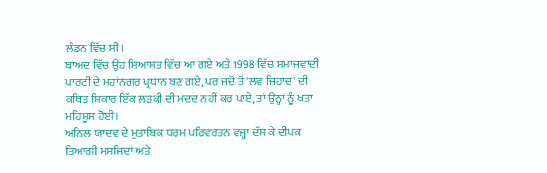ਲੰਡਨ ਵਿੱਚ ਸੀ।
ਬਾਅਦ ਵਿੱਚ ਉਹ ਸਿਆਸਤ ਵਿੱਚ ਆ ਗਏ ਅਤੇ 1998 ਵਿੱਚ ਸਮਾਜਵਾਦੀ ਪਾਰਟੀ ਦੇ ਮਹਾਂਨਗਰ ਪ੍ਰਧਾਨ ਬਣ ਗਏ, ਪਰ ਜਦੋਂ ਤੋਂ 'ਲਵ ਜਿਹਾਦ' ਦੀ ਕਥਿਤ ਸ਼ਿਕਾਰ ਇੱਕ ਲੜਕੀ ਦੀ ਮਦਦ ਨਹੀਂ ਕਰ ਪਾਏ, ਤਾਂ ਉਨ੍ਹਾਂ ਨੂੰ ਖਤਾ ਮਹਿਸੂਸ ਹੋਈ।
ਅਨਿਲ ਯਾਦਵ ਦੇ ਮੁਤਾਬਿਕ ਧਰਮ ਪਰਿਵਰਤਨ ਵਜ੍ਹਾ ਦੱਸ ਕੇ ਦੀਪਕ ਤਿਆਗੀ ਮਸਜਿਦਾਂ ਅਤੇ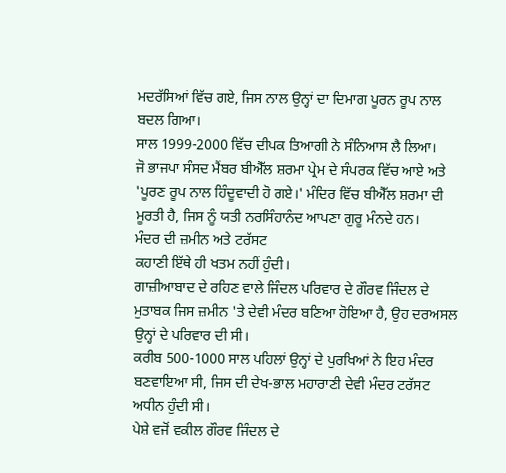ਮਦਰੱਸਿਆਂ ਵਿੱਚ ਗਏ, ਜਿਸ ਨਾਲ ਉਨ੍ਹਾਂ ਦਾ ਦਿਮਾਗ ਪੂਰਨ ਰੂਪ ਨਾਲ ਬਦਲ ਗਿਆ।
ਸਾਲ 1999-2000 ਵਿੱਚ ਦੀਪਕ ਤਿਆਗੀ ਨੇ ਸੰਨਿਆਸ ਲੈ ਲਿਆ।
ਜੋ ਭਾਜਪਾ ਸੰਸਦ ਮੈਂਬਰ ਬੀਐੱਲ ਸ਼ਰਮਾ ਪ੍ਰੇਮ ਦੇ ਸੰਪਰਕ ਵਿੱਚ ਆਏ ਅਤੇ 'ਪੂਰਣ ਰੂਪ ਨਾਲ ਹਿੰਦੂਵਾਦੀ ਹੋ ਗਏ।' ਮੰਦਿਰ ਵਿੱਚ ਬੀਐੱਲ ਸ਼ਰਮਾ ਦੀ ਮੂਰਤੀ ਹੈ, ਜਿਸ ਨੂੰ ਯਤੀ ਨਰਸਿੰਹਾਨੰਦ ਆਪਣਾ ਗੁਰੂ ਮੰਨਦੇ ਹਨ।
ਮੰਦਰ ਦੀ ਜ਼ਮੀਨ ਅਤੇ ਟਰੱਸਟ
ਕਹਾਣੀ ਇੱਥੇ ਹੀ ਖਤਮ ਨਹੀਂ ਹੁੰਦੀ।
ਗਾਜ਼ੀਆਬਾਦ ਦੇ ਰਹਿਣ ਵਾਲੇ ਜਿੰਦਲ ਪਰਿਵਾਰ ਦੇ ਗੌਰਵ ਜਿੰਦਲ ਦੇ ਮੁਤਾਬਕ ਜਿਸ ਜ਼ਮੀਨ 'ਤੇ ਦੇਵੀ ਮੰਦਰ ਬਣਿਆ ਹੋਇਆ ਹੈ, ਉਹ ਦਰਅਸਲ ਉਨ੍ਹਾਂ ਦੇ ਪਰਿਵਾਰ ਦੀ ਸੀ।
ਕਰੀਬ 500-1000 ਸਾਲ ਪਹਿਲਾਂ ਉਨ੍ਹਾਂ ਦੇ ਪੁਰਖਿਆਂ ਨੇ ਇਹ ਮੰਦਰ ਬਣਵਾਇਆ ਸੀ, ਜਿਸ ਦੀ ਦੇਖ-ਭਾਲ ਮਹਾਰਾਣੀ ਦੇਵੀ ਮੰਦਰ ਟਰੱਸਟ ਅਧੀਨ ਹੁੰਦੀ ਸੀ।
ਪੇਸ਼ੇ ਵਜੋਂ ਵਕੀਲ ਗੌਰਵ ਜਿੰਦਲ ਦੇ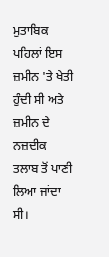ਮੁਤਾਬਿਕ ਪਹਿਲਾਂ ਇਸ ਜ਼ਮੀਨ 'ਤੇ ਖੇਤੀ ਹੁੰਦੀ ਸੀ ਅਤੇ ਜ਼ਮੀਨ ਦੇ ਨਜ਼ਦੀਕ ਤਲਾਬ ਤੋਂ ਪਾਣੀ ਲਿਆ ਜਾਂਦਾ ਸੀ।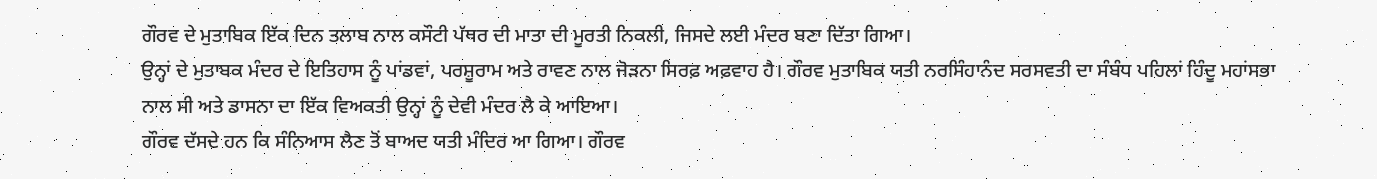ਗੌਰਵ ਦੇ ਮੁਤਾਬਿਕ ਇੱਕ ਦਿਨ ਤਲਾਬ ਨਾਲ ਕਸੌਟੀ ਪੱਥਰ ਦੀ ਮਾਤਾ ਦੀ ਮੂਰਤੀ ਨਿਕਲੀ, ਜਿਸਦੇ ਲਈ ਮੰਦਰ ਬਣਾ ਦਿੱਤਾ ਗਿਆ।
ਉਨ੍ਹਾਂ ਦੇ ਮੁਤਾਬਕ ਮੰਦਰ ਦੇ ਇਤਿਹਾਸ ਨੂੰ ਪਾਂਡਵਾਂ, ਪਰਸ਼ੂਰਾਮ ਅਤੇ ਰਾਵਣ ਨਾਲ ਜੋੜਨਾ ਸਿਰਫ਼ ਅਫ਼ਵਾਹ ਹੈ। ਗੌਰਵ ਮੁਤਾਬਿਕ ਯਤੀ ਨਰਸਿੰਹਾਨੰਦ ਸਰਸਵਤੀ ਦਾ ਸੰਬੰਧ ਪਹਿਲਾਂ ਹਿੰਦੂ ਮਹਾਂਸਭਾ ਨਾਲ ਸੀ ਅਤੇ ਡਾਸਨਾ ਦਾ ਇੱਕ ਵਿਅਕਤੀ ਉਨ੍ਹਾਂ ਨੂੰ ਦੇਵੀ ਮੰਦਰ ਲੈ ਕੇ ਆਇਆ।
ਗੌਰਵ ਦੱਸਦੇ ਹਨ ਕਿ ਸੰਨਿਆਸ ਲੈਣ ਤੋਂ ਬਾਅਦ ਯਤੀ ਮੰਦਿਰ ਆ ਗਿਆ। ਗੌਰਵ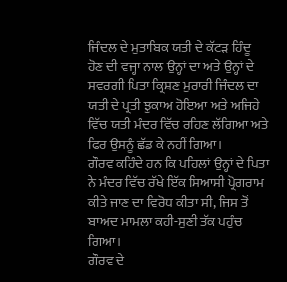ਜਿੰਦਲ ਦੇ ਮੁਤਾਬਿਕ ਯਤੀ ਦੇ ਕੱਟੜ ਹਿੰਦੂ ਹੋਣ ਦੀ ਵਜ੍ਹਾ ਨਾਲ ਉਨ੍ਹਾਂ ਦਾ ਅਤੇ ਉਨ੍ਹਾਂ ਦੇ ਸਵਰਗੀ ਪਿਤਾ ਕ੍ਰਿਸ਼ਣ ਮੁਰਾਰੀ ਜਿੰਦਲ ਦਾ ਯਤੀ ਦੇ ਪ੍ਰਤੀ ਝੁਕਾਅ ਹੋਇਆ ਅਤੇ ਅਜਿਹੇ ਵਿੱਚ ਯਤੀ ਮੰਦਰ ਵਿੱਚ ਰਹਿਣ ਲੱਗਿਆ ਅਤੇ ਫਿਰ ਉਸਨੂੰ ਛੱਡ ਕੇ ਨਹੀਂ ਗਿਆ।
ਗੌਰਵ ਕਹਿੰਦੇ ਹਨ ਕਿ ਪਹਿਲਾਂ ਉਨ੍ਹਾਂ ਦੇ ਪਿਤਾ ਨੇ ਮੰਦਰ ਵਿੱਚ ਰੱਖੇ ਇੱਕ ਸਿਆਸੀ ਪ੍ਰੋਗਰਾਮ ਕੀਤੇ ਜਾਣ ਦਾ ਵਿਰੋਧ ਕੀਤਾ ਸੀ, ਜਿਸ ਤੋਂ ਬਾਅਦ ਮਾਮਲਾ ਕਹੀ-ਸੁਣੀ ਤੱਕ ਪਹੁੰਚ ਗਿਆ।
ਗੌਰਵ ਦੇ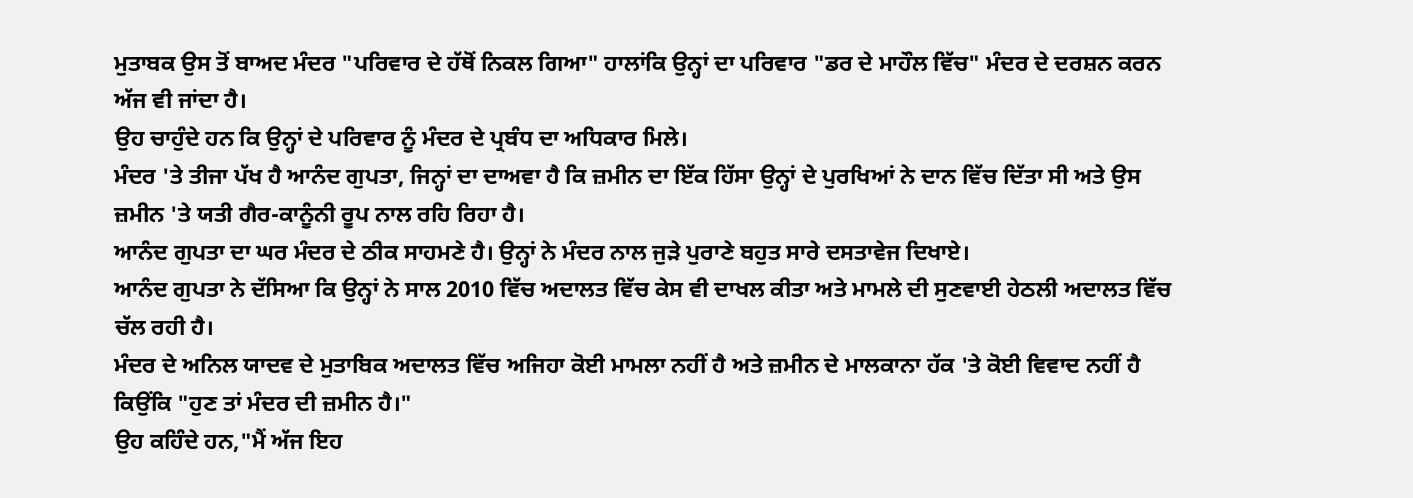ਮੁਤਾਬਕ ਉਸ ਤੋਂ ਬਾਅਦ ਮੰਦਰ "ਪਰਿਵਾਰ ਦੇ ਹੱਥੋਂ ਨਿਕਲ ਗਿਆ" ਹਾਲਾਂਕਿ ਉਨ੍ਹਾਂ ਦਾ ਪਰਿਵਾਰ "ਡਰ ਦੇ ਮਾਹੌਲ ਵਿੱਚ" ਮੰਦਰ ਦੇ ਦਰਸ਼ਨ ਕਰਨ ਅੱਜ ਵੀ ਜਾਂਦਾ ਹੈ।
ਉਹ ਚਾਹੁੰਦੇ ਹਨ ਕਿ ਉਨ੍ਹਾਂ ਦੇ ਪਰਿਵਾਰ ਨੂੰ ਮੰਦਰ ਦੇ ਪ੍ਰਬੰਧ ਦਾ ਅਧਿਕਾਰ ਮਿਲੇ।
ਮੰਦਰ 'ਤੇ ਤੀਜਾ ਪੱਖ ਹੈ ਆਨੰਦ ਗੁਪਤਾ, ਜਿਨ੍ਹਾਂ ਦਾ ਦਾਅਵਾ ਹੈ ਕਿ ਜ਼ਮੀਨ ਦਾ ਇੱਕ ਹਿੱਸਾ ਉਨ੍ਹਾਂ ਦੇ ਪੁਰਖਿਆਂ ਨੇ ਦਾਨ ਵਿੱਚ ਦਿੱਤਾ ਸੀ ਅਤੇ ਉਸ ਜ਼ਮੀਨ 'ਤੇ ਯਤੀ ਗੈਰ-ਕਾਨੂੰਨੀ ਰੂਪ ਨਾਲ ਰਹਿ ਰਿਹਾ ਹੈ।
ਆਨੰਦ ਗੁਪਤਾ ਦਾ ਘਰ ਮੰਦਰ ਦੇ ਠੀਕ ਸਾਹਮਣੇ ਹੈ। ਉਨ੍ਹਾਂ ਨੇ ਮੰਦਰ ਨਾਲ ਜੁੜੇ ਪੁਰਾਣੇ ਬਹੁਤ ਸਾਰੇ ਦਸਤਾਵੇਜ ਦਿਖਾਏ।
ਆਨੰਦ ਗੁਪਤਾ ਨੇ ਦੱਸਿਆ ਕਿ ਉਨ੍ਹਾਂ ਨੇ ਸਾਲ 2010 ਵਿੱਚ ਅਦਾਲਤ ਵਿੱਚ ਕੇਸ ਵੀ ਦਾਖਲ ਕੀਤਾ ਅਤੇ ਮਾਮਲੇ ਦੀ ਸੁਣਵਾਈ ਹੇਠਲੀ ਅਦਾਲਤ ਵਿੱਚ ਚੱਲ ਰਹੀ ਹੈ।
ਮੰਦਰ ਦੇ ਅਨਿਲ ਯਾਦਵ ਦੇ ਮੁਤਾਬਿਕ ਅਦਾਲਤ ਵਿੱਚ ਅਜਿਹਾ ਕੋਈ ਮਾਮਲਾ ਨਹੀਂ ਹੈ ਅਤੇ ਜ਼ਮੀਨ ਦੇ ਮਾਲਕਾਨਾ ਹੱਕ 'ਤੇ ਕੋਈ ਵਿਵਾਦ ਨਹੀਂ ਹੈ ਕਿਉਂਕਿ "ਹੁਣ ਤਾਂ ਮੰਦਰ ਦੀ ਜ਼ਮੀਨ ਹੈ।"
ਉਹ ਕਹਿੰਦੇ ਹਨ,"ਮੈਂ ਅੱਜ ਇਹ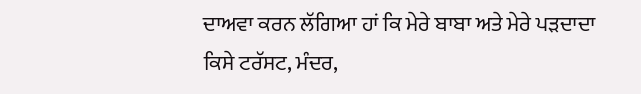ਦਾਅਵਾ ਕਰਨ ਲੱਗਿਆ ਹਾਂ ਕਿ ਮੇਰੇ ਬਾਬਾ ਅਤੇ ਮੇਰੇ ਪੜਦਾਦਾ ਕਿਸੇ ਟਰੱਸਟ, ਮੰਦਰ,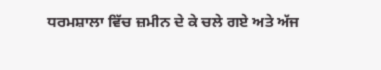ਧਰਮਸ਼ਾਲਾ ਵਿੱਚ ਜ਼ਮੀਨ ਦੇ ਕੇ ਚਲੇ ਗਏ ਅਤੇ ਅੱਜ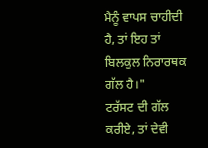ਮੈਨੂੰ ਵਾਪਸ ਚਾਹੀਦੀ ਹੈ, ਤਾਂ ਇਹ ਤਾਂ ਬਿਲਕੁਲ ਨਿਰਾਰਥਕ ਗੱਲ ਹੈ।"
ਟਰੱਸਟ ਦੀ ਗੱਲ ਕਰੀਏ, ਤਾਂ ਦੇਵੀ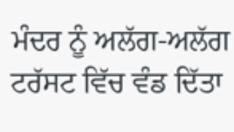ਮੰਦਰ ਨੂੰ ਅਲੱਗ-ਅਲੱਗ ਟਰੱਸਟ ਵਿੱਚ ਵੰਡ ਦਿੱਤਾ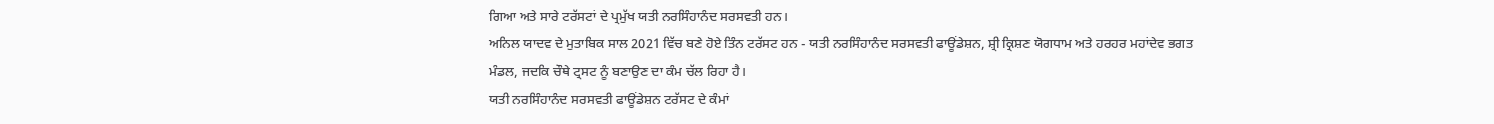ਗਿਆ ਅਤੇ ਸਾਰੇ ਟਰੱਸਟਾਂ ਦੇ ਪ੍ਰਮੁੱਖ ਯਤੀ ਨਰਸਿੰਹਾਨੰਦ ਸਰਸਵਤੀ ਹਨ।
ਅਨਿਲ ਯਾਦਵ ਦੇ ਮੁਤਾਬਿਕ ਸਾਲ 2021 ਵਿੱਚ ਬਣੇ ਹੋਏ ਤਿੰਨ ਟਰੱਸਟ ਹਨ - ਯਤੀ ਨਰਸਿੰਹਾਨੰਦ ਸਰਸਵਤੀ ਫਾਊਂਡੇਸ਼ਨ, ਸ਼੍ਰੀ ਕ੍ਰਿਸ਼ਣ ਯੋਗਧਾਮ ਅਤੇ ਹਰਹਰ ਮਹਾਂਦੇਵ ਭਗਤ ਮੰਡਲ, ਜਦਕਿ ਚੌਥੇ ਟ੍ਰਸਟ ਨੂੰ ਬਣਾਉਣ ਦਾ ਕੰਮ ਚੱਲ ਰਿਹਾ ਹੈ।
ਯਤੀ ਨਰਸਿੰਹਾਨੰਦ ਸਰਸਵਤੀ ਫਾਊਂਡੇਸ਼ਨ ਟਰੱਸਟ ਦੇ ਕੰਮਾਂ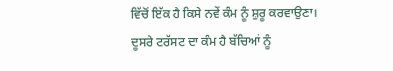ਵਿੱਚੋਂ ਇੱਕ ਹੈ ਕਿਸੇ ਨਵੇਂ ਕੰਮ ਨੂੰ ਸ਼ੁਰੂ ਕਰਵਾਉਣਾ। ਦੂਸਰੇ ਟਰੱਸਟ ਦਾ ਕੰਮ ਹੈ ਬੱਚਿਆਂ ਨੂੰ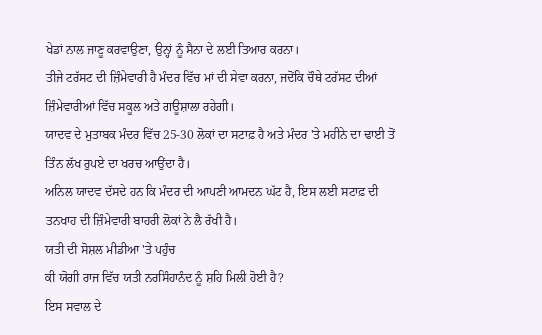ਖੇਡਾਂ ਨਾਲ ਜਾਣੂ ਕਰਵਾਉਣਾ, ਉਨ੍ਹਾਂ ਨੂੰ ਸੈਨਾ ਦੇ ਲਈ ਤਿਆਰ ਕਰਨਾ।
ਤੀਜੇ ਟਰੱਸਟ ਦੀ ਜ਼ਿੰਮੇਵਾਰੀ ਹੈ ਮੰਦਰ ਵਿੱਚ ਮਾਂ ਦੀ ਸੇਵਾ ਕਰਨਾ, ਜਦੋਂਕਿ ਚੌਥੇ ਟਰੱਸਟ ਦੀਆਂ ਜ਼ਿੰਮੇਵਾਰੀਆਂ ਵਿੱਚ ਸਕੂਲ ਅਤੇ ਗਊਸ਼ਾਲਾ ਰਹੇਗੀ।
ਯਾਦਵ ਦੇ ਮੁਤਾਬਕ ਮੰਦਰ ਵਿੱਚ 25-30 ਲੋਕਾਂ ਦਾ ਸਟਾਫ਼ ਹੈ ਅਤੇ ਮੰਦਰ 'ਤੇ ਮਹੀਨੇ ਦਾ ਢਾਈ ਤੋਂ ਤਿੰਨ ਲੱਖ ਰੁਪਏ ਦਾ ਖਰਚ ਆਉਂਦਾ ਹੈ।
ਅਨਿਲ ਯਾਦਵ ਦੱਸਦੇ ਹਨ ਕਿ ਮੰਦਰ ਦੀ ਆਪਣੀ ਆਮਦਨ ਘੱਟ ਹੈ, ਇਸ ਲਈ ਸਟਾਫ਼ ਦੀ ਤਨਖਾਹ ਦੀ ਜ਼ਿੰਮੇਵਾਰੀ ਬਾਹਰੀ ਲੋਕਾਂ ਨੇ ਲੈ ਰੱਖੀ ਹੈ।
ਯਤੀ ਦੀ ਸੋਸ਼ਲ ਮੀਡੀਆ 'ਤੇ ਪਹੁੰਚ
ਕੀ ਯੋਗੀ ਰਾਜ ਵਿੱਚ ਯਤੀ ਨਰਸਿੰਹਾਨੰਦ ਨੂੰ ਸ਼ਹਿ ਮਿਲੀ ਹੋਈ ਹੈ?
ਇਸ ਸਵਾਲ ਦੇ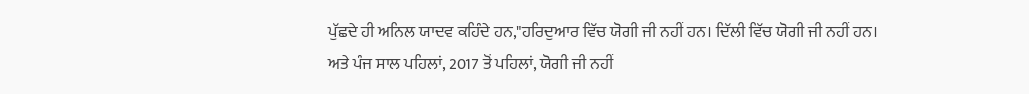ਪੁੱਛਦੇ ਹੀ ਅਨਿਲ ਯਾਦਵ ਕਹਿੰਦੇ ਹਨ,"ਹਰਿਦੁਆਰ ਵਿੱਚ ਯੋਗੀ ਜੀ ਨਹੀਂ ਹਨ। ਦਿੱਲੀ ਵਿੱਚ ਯੋਗੀ ਜੀ ਨਹੀਂ ਹਨ।
ਅਤੇ ਪੰਜ ਸਾਲ ਪਹਿਲਾਂ, 2017 ਤੋਂ ਪਹਿਲਾਂ, ਯੋਗੀ ਜੀ ਨਹੀਂ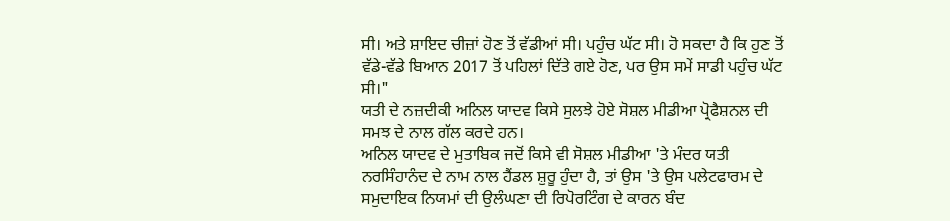ਸੀ। ਅਤੇ ਸ਼ਾਇਦ ਚੀਜ਼ਾਂ ਹੋਣ ਤੋਂ ਵੱਡੀਆਂ ਸੀ। ਪਹੁੰਚ ਘੱਟ ਸੀ। ਹੋ ਸਕਦਾ ਹੈ ਕਿ ਹੁਣ ਤੋਂ ਵੱਡੇ-ਵੱਡੇ ਬਿਆਨ 2017 ਤੋਂ ਪਹਿਲਾਂ ਦਿੱਤੇ ਗਏ ਹੋਣ, ਪਰ ਉਸ ਸਮੇਂ ਸਾਡੀ ਪਹੁੰਚ ਘੱਟ ਸੀ।"
ਯਤੀ ਦੇ ਨਜ਼ਦੀਕੀ ਅਨਿਲ ਯਾਦਵ ਕਿਸੇ ਸੁਲਝੇ ਹੋਏ ਸੋਸ਼ਲ ਮੀਡੀਆ ਪ੍ਰੋਫੈਸ਼ਨਲ ਦੀ ਸਮਝ ਦੇ ਨਾਲ ਗੱਲ ਕਰਦੇ ਹਨ।
ਅਨਿਲ ਯਾਦਵ ਦੇ ਮੁਤਾਬਿਕ ਜਦੋਂ ਕਿਸੇ ਵੀ ਸੋਸ਼ਲ ਮੀਡੀਆ 'ਤੇ ਮੰਦਰ ਯਤੀ ਨਰਸਿੰਹਾਨੰਦ ਦੇ ਨਾਮ ਨਾਲ ਹੈਂਡਲ ਸ਼ੁਰੂ ਹੁੰਦਾ ਹੈ, ਤਾਂ ਉਸ 'ਤੇ ਉਸ ਪਲੇਟਫਾਰਮ ਦੇ ਸਮੁਦਾਇਕ ਨਿਯਮਾਂ ਦੀ ਉਲੰਘਣਾ ਦੀ ਰਿਪੋਰਟਿੰਗ ਦੇ ਕਾਰਨ ਬੰਦ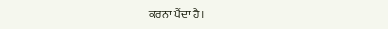ਕਰਨਾ ਪੈਂਦਾ ਹੈ।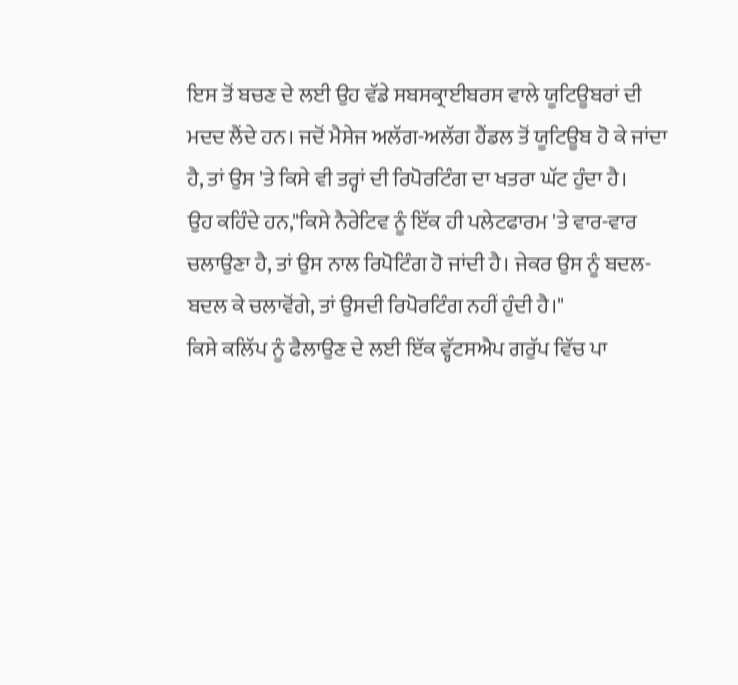ਇਸ ਤੋਂ ਬਚਣ ਦੇ ਲਈ ਉਹ ਵੱਡੇ ਸਬਸਕ੍ਰਾਈਬਰਸ ਵਾਲੇ ਯੂਟਿਊਬਰਾਂ ਦੀ ਮਦਦ ਲੈਂਦੇ ਹਨ। ਜਦੋਂ ਮੈਸੇਜ ਅਲੱਗ-ਅਲੱਗ ਹੈਂਡਲ ਤੋਂ ਯੂਟਿਊਬ ਹੋ ਕੇ ਜਾਂਦਾ ਹੈ, ਤਾਂ ਉਸ 'ਤੇ ਕਿਸੇ ਵੀ ਤਰ੍ਹਾਂ ਦੀ ਰਿਪੋਰਟਿੰਗ ਦਾ ਖਤਰਾ ਘੱਟ ਹੁੰਦਾ ਹੈ।
ਉਹ ਕਹਿੰਦੇ ਹਨ,"ਕਿਸੇ ਨੈਰੇਟਿਵ ਨੂੰ ਇੱਕ ਹੀ ਪਲੇਟਫਾਰਮ 'ਤੇ ਵਾਰ-ਵਾਰ ਚਲਾਉਣਾ ਹੈ, ਤਾਂ ਉਸ ਨਾਲ ਰਿਪੋਟਿੰਗ ਹੋ ਜਾਂਦੀ ਹੈ। ਜੇਕਰ ਉਸ ਨੂੰ ਬਦਲ-ਬਦਲ ਕੇ ਚਲਾਵੋਂਗੇ, ਤਾਂ ਉਸਦੀ ਰਿਪੋਰਟਿੰਗ ਨਹੀਂ ਹੁੰਦੀ ਹੈ।"
ਕਿਸੇ ਕਲਿੱਪ ਨੂੰ ਫੈਲਾਉਣ ਦੇ ਲਈ ਇੱਕ ਵ੍ਹੱਟਸਐਪ ਗਰੁੱਪ ਵਿੱਚ ਪਾ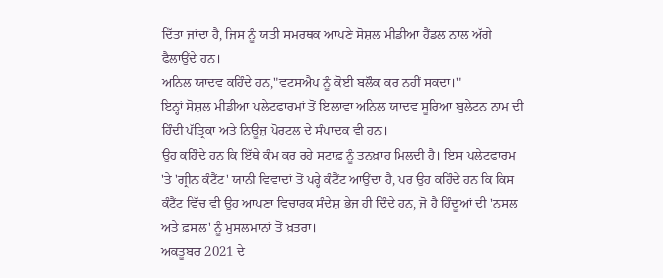ਦਿੱਤਾ ਜਾਂਦਾ ਹੈ, ਜਿਸ ਨੂੰ ਯਤੀ ਸਮਰਥਕ ਆਪਣੇ ਸੋਸ਼ਲ ਮੀਡੀਆ ਹੈਂਡਲ ਨਾਲ ਅੱਗੇ ਫੈਲਾਉਂਦੇ ਹਨ।
ਅਨਿਲ ਯਾਦਵ ਕਹਿੰਦੇ ਹਨ,"ਵਟਸਐਪ ਨੂੰ ਕੋਈ ਬਲੌਕ ਕਰ ਨਹੀਂ ਸਕਦਾ।"
ਇਨ੍ਹਾਂ ਸੋਸ਼ਲ ਮੀਡੀਆ ਪਲੇਟਫਾਰਮਾਂ ਤੋਂ ਇਲਾਵਾ ਅਨਿਲ ਯਾਦਵ ਸੂਰਿਆ ਬੁਲੇਟਨ ਨਾਮ ਦੀ ਹਿੰਦੀ ਪੱਤ੍ਰਿਕਾ ਅਤੇ ਨਿਊਜ਼ ਪੋਰਟਲ ਦੇ ਸੰਪਾਦਕ ਵੀ ਹਨ।
ਉਹ ਕਹਿੰਦੇ ਹਨ ਕਿ ਇੱਥੇ ਕੰਮ ਕਰ ਰਹੇ ਸਟਾਫ਼ ਨੂੰ ਤਨਖ਼ਾਹ ਮਿਲਦੀ ਹੈ। ਇਸ ਪਲੇਟਫਾਰਮ 'ਤੇ 'ਗ੍ਰੀਨ ਕੰਟੈਂਟ' ਯਾਨੀ ਵਿਵਾਦਾਂ ਤੋਂ ਪਰ੍ਹੇ ਕੰਟੈਂਟ ਆਉਂਦਾ ਹੈ, ਪਰ ਉਹ ਕਹਿੰਦੇ ਹਨ ਕਿ ਕਿਸ ਕੰਟੈਂਟ ਵਿੱਚ ਵੀ ਉਹ ਆਪਣਾ ਵਿਚਾਰਕ ਸੰਦੇਸ਼ ਭੇਜ ਹੀ ਦਿੰਦੇ ਹਨ, ਜੋ ਹੈ ਹਿੰਦੂਆਂ ਦੀ 'ਨਸਲ ਅਤੇ ਫ਼ਸਲ' ਨੂੰ ਮੁਸਲਮਾਨਾਂ ਤੋਂ ਖ਼ਤਰਾ।
ਅਕਤੂਬਰ 2021 ਦੇ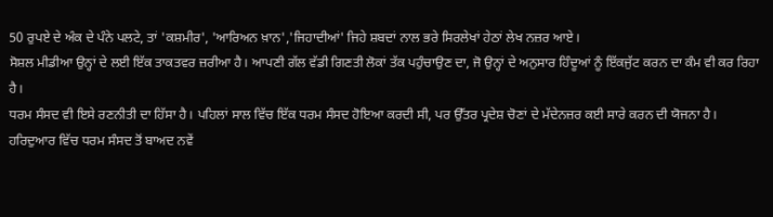50 ਰੁਪਏ ਦੇ ਅੰਕ ਦੇ ਪੰਨੇ ਪਲਟੇ, ਤਾਂ 'ਕਸ਼ਮੀਰ', 'ਆਰਿਅਨ ਖ਼ਾਨ','ਜਿਹਾਦੀਆਂ' ਜਿਹੇ ਸ਼ਬਦਾਂ ਨਾਲ ਭਰੇ ਸਿਰਲੇਖਾਂ ਹੇਠਾਂ ਲੇਖ ਨਜ਼ਰ ਆਏ।
ਸੋਸ਼ਲ ਮੀਡੀਆ ਉਨ੍ਹਾਂ ਦੇ ਲਈ ਇੱਕ ਤਾਕਤਵਰ ਜ਼ਰੀਆ ਹੈ। ਆਪਣੀ ਗੱਲ ਵੱਡੀ ਗਿਣਤੀ ਲੋਕਾਂ ਤੱਕ ਪਹੁੰਚਾਉਣ ਦਾ, ਜੋ ਉਨ੍ਹਾਂ ਦੇ ਅਨੁਸਾਰ ਹਿੰਦੂਆਂ ਨੂੰ ਇੱਕਜੁੱਟ ਕਰਨ ਦਾ ਕੰਮ ਵੀ ਕਰ ਰਿਹਾ ਹੈ।
ਧਰਮ ਸੰਸਦ ਵੀ ਇਸੇ ਰਣਨੀਤੀ ਦਾ ਹਿੱਸਾ ਹੈ। ਪਹਿਲਾਂ ਸਾਲ ਵਿੱਚ ਇੱਕ ਧਰਮ ਸੰਸਦ ਹੋਇਆ ਕਰਦੀ ਸੀ, ਪਰ ਉੱਤਰ ਪ੍ਰਦੇਸ਼ ਚੋਣਾਂ ਦੇ ਮੱਦੇਨਜ਼ਰ ਕਈ ਸਾਰੇ ਕਰਨ ਦੀ ਯੋਜਨਾ ਹੈ।
ਹਰਿਦੁਆਰ ਵਿੱਚ ਧਰਮ ਸੰਸਦ ਤੋਂ ਬਾਅਦ ਨਵੇਂ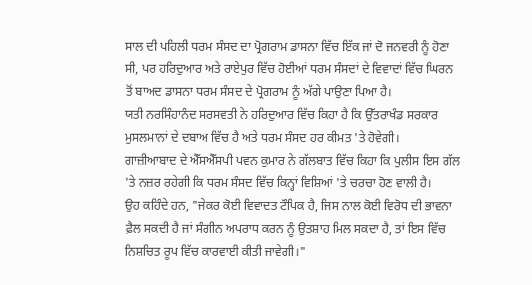ਸਾਲ ਦੀ ਪਹਿਲੀ ਧਰਮ ਸੰਸਦ ਦਾ ਪ੍ਰੋਗਰਾਮ ਡਾਸਨਾ ਵਿੱਚ ਇੱਕ ਜਾਂ ਦੋ ਜਨਵਰੀ ਨੂੰ ਹੋਣਾ ਸੀ, ਪਰ ਹਰਿਦੁਆਰ ਅਤੇ ਰਾਏਪੁਰ ਵਿੱਚ ਹੋਈਆਂ ਧਰਮ ਸੰਸਦਾਂ ਦੇ ਵਿਵਾਦਾਂ ਵਿੱਚ ਘਿਰਨ ਤੋਂ ਬਾਅਦ ਡਾਸਨਾ ਧਰਮ ਸੰਸਦ ਦੇ ਪ੍ਰੋਗਰਾਮ ਨੂੰ ਅੱਗੇ ਪਾਉਣਾ ਪਿਆ ਹੈ।
ਯਤੀ ਨਰਸਿੰਹਾਨੰਦ ਸਰਸਵਤੀ ਨੇ ਹਰਿਦੁਆਰ ਵਿੱਚ ਕਿਹਾ ਹੈ ਕਿ ਉੱਤਰਾਖੰਡ ਸਰਕਾਰ ਮੁਸਲਮਾਨਾਂ ਦੇ ਦਬਾਅ ਵਿੱਚ ਹੈ ਅਤੇ ਧਰਮ ਸੰਸਦ ਹਰ ਕੀਮਤ 'ਤੇ ਹੋਵੇਗੀ।
ਗਾਜ਼ੀਆਬਾਦ ਦੇ ਐੱਸਐੱਸਪੀ ਪਵਨ ਕੁਮਾਰ ਨੇ ਗੱਲਬਾਤ ਵਿੱਚ ਕਿਹਾ ਕਿ ਪੁਲੀਸ ਇਸ ਗੱਲ 'ਤੇ ਨਜ਼ਰ ਰਹੇਗੀ ਕਿ ਧਰਮ ਸੰਸਦ ਵਿੱਚ ਕਿਨ੍ਹਾਂ ਵਿਸ਼ਿਆਂ 'ਤੇ ਚਰਚਾ ਹੋਣ ਵਾਲੀ ਹੈ।
ਉਹ ਕਹਿੰਦੇ ਹਨ, "ਜੇਕਰ ਕੋਈ ਵਿਵਾਦਤ ਟੌਪਿਕ ਹੈ, ਜਿਸ ਨਾਲ ਕੋਈ ਵਿਰੋਧ ਦੀ ਭਾਵਨਾ ਫ਼ੈਲ ਸਕਦੀ ਹੈ ਜਾਂ ਸੰਗੀਨ ਅਪਰਾਧ ਕਰਨ ਨੂੰ ਉਤਸ਼ਾਹ ਮਿਲ ਸਕਦਾ ਹੈ, ਤਾਂ ਇਸ ਵਿੱਚ ਨਿਸ਼ਚਿਤ ਰੂਪ ਵਿੱਚ ਕਾਰਵਾਈ ਕੀਤੀ ਜਾਵੇਗੀ।"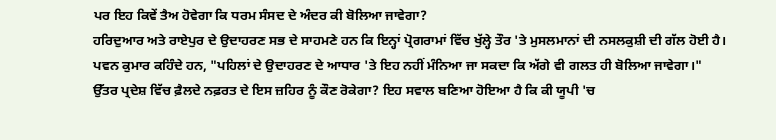ਪਰ ਇਹ ਕਿਵੇਂ ਤੈਅ ਹੋਵੇਗਾ ਕਿ ਧਰਮ ਸੰਸਦ ਦੇ ਅੰਦਰ ਕੀ ਬੋਲਿਆ ਜਾਵੇਗਾ?
ਹਰਿਦੁਆਰ ਅਤੇ ਰਾਏਪੁਰ ਦੇ ਉਦਾਹਰਣ ਸਭ ਦੇ ਸਾਹਮਣੇ ਹਨ ਕਿ ਇਨ੍ਹਾਂ ਪ੍ਰੋਗਰਾਮਾਂ ਵਿੱਚ ਖੁੱਲ੍ਹੇ ਤੌਰ 'ਤੇ ਮੁਸਲਮਾਨਾਂ ਦੀ ਨਸਲਕੁਸ਼ੀ ਦੀ ਗੱਲ ਹੋਈ ਹੈ।
ਪਵਨ ਕੁਮਾਰ ਕਹਿੰਦੇ ਹਨ, "ਪਹਿਲਾਂ ਦੇ ਉਦਾਹਰਣ ਦੇ ਆਧਾਰ 'ਤੇ ਇਹ ਨਹੀਂ ਮੰਨਿਆ ਜਾ ਸਕਦਾ ਕਿ ਅੱਗੇ ਵੀ ਗਲਤ ਹੀ ਬੋਲਿਆ ਜਾਵੇਗਾ।"
ਉੱਤਰ ਪ੍ਰਦੇਸ਼ ਵਿੱਚ ਫ਼ੈਲਦੇ ਨਫ਼ਰਤ ਦੇ ਇਸ ਜ਼ਹਿਰ ਨੂੰ ਕੌਣ ਰੋਕੇਗਾ? ਇਹ ਸਵਾਲ ਬਣਿਆ ਹੋਇਆ ਹੈ ਕਿ ਕੀ ਯੂਪੀ 'ਚ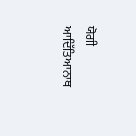ਯੋਗੀ ਆਦਿੱਤਿਆਨਾਥ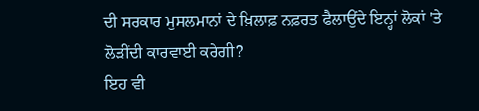ਦੀ ਸਰਕਾਰ ਮੁਸਲਮਾਨਾਂ ਦੇ ਖ਼ਿਲਾਫ਼ ਨਫ਼ਰਤ ਫੈਲਾਉਂਦੇ ਇਨ੍ਹਾਂ ਲੋਕਾਂ 'ਤੇ ਲੋੜੀਂਦੀ ਕਾਰਵਾਈ ਕਰੇਗੀ?
ਇਹ ਵੀ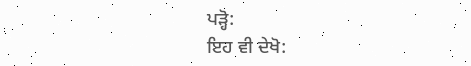ਪੜ੍ਹੋ:
ਇਹ ਵੀ ਦੇਖੋ: